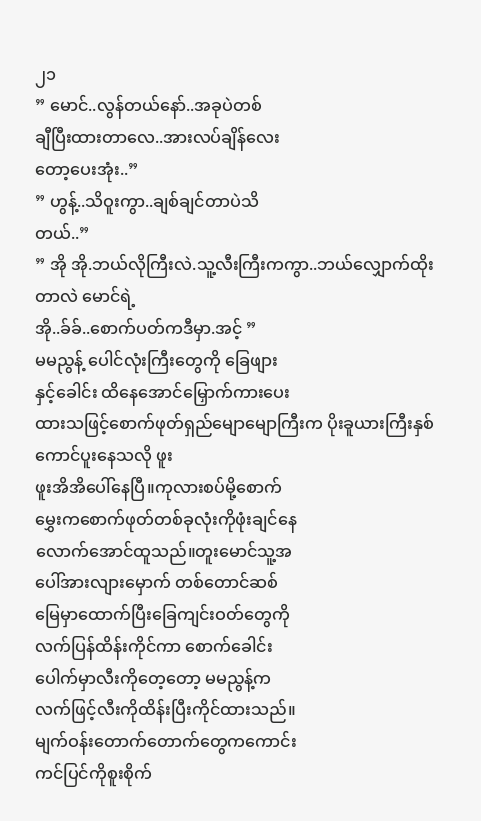၂၁
” မောင်..လွန်တယ်နော်..အခုပဲတစ်
ချီပြီးထားတာလေ..အားလပ်ချိန်လေး
တော့ပေးအုံး..”
” ဟွန့်..သိဝူးကွာ..ချစ်ချင်တာပဲသိ
တယ်..”
” အို အို.ဘယ်လိုကြီးလဲ.သူ့လီးကြီးကကွာ..ဘယ်လျှောက်ထိုးတာလဲ မောင်ရဲ့
အို..ခ်ခ်..စောက်ပတ်ကဒီမှာ.အင့် ”
မမညွန့် ပေါင်လုံးကြီးတွေကို ခြေဖျား
နှင့်ခေါင်း ထိနေအောင်မြှောက်ကားပေး
ထားသဖြင့်စောက်ဖုတ်ရှည်မျောမျောကြီးက ပိုးခူယားကြီးနှစ်ကောင်ပူးနေသလို ဖူး
ဖူးအိအိပေါ်နေပြီ။ကုလားစပ်မို့စောက်
မွှေးကစောက်ဖုတ်တစ်ခုလုံးကိုဖုံးချင်နေ
လောက်အောင်ထူသည်။တူးမောင်သူ့အ
ပေါ်အားလျားမှောက် တစ်တောင်ဆစ်
မြေမှာထောက်ပြီးခြေကျင်းဝတ်တွေကို
လက်ပြန်ထိန်းကိုင်ကာ စောက်ခေါင်း
ပေါက်မှာလီးကိုတေ့တော့ မမညွန့်က
လက်ဖြင့်လီးကိုထိန်းပြီးကိုင်ထားသည်။
မျက်ဝန်းတောက်တောက်တွေကကောင်း
ကင်ပြင်ကိုစူးစိုက်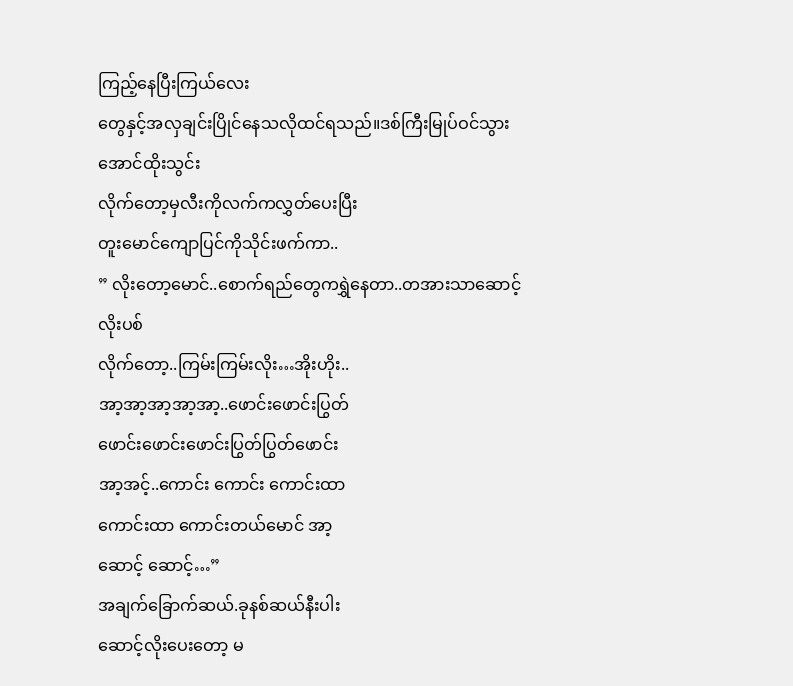ကြည့်နေပြီးကြယ်လေး
တွေနှင့်အလှချင်းပြိုင်နေသလိုထင်ရသည်။ဒစ်ကြီးမြုပ်ဝင်သွားအောင်ထိုးသွင်း
လိုက်တော့မှလီးကိုလက်ကလွှတ်ပေးပြီး
တူးမောင်ကျောပြင်ကိုသိုင်းဖက်ကာ..
” လိုးတော့မောင်..စောက်ရည်တွေကရွှဲနေတာ..တအားသာဆောင့်လိုးပစ်
လိုက်တော့..ကြမ်းကြမ်းလိုး…အိုးဟိုး..
အာ့အာ့အာ့အာ့အာ့..ဖောင်းဖောင်းပြွတ်
ဖောင်းဖောင်းဖောင်းပြွတ်ပြွတ်ဖောင်း
အာ့အင့်..ကောင်း ကောင်း ကောင်းထာ
ကောင်းထာ ကောင်းတယ်မောင် အာ့
ဆောင့် ဆောင့်…”
အချက်ခြောက်ဆယ်.ခုနစ်ဆယ်နီးပါး
ဆောင့်လိုးပေးတော့ မ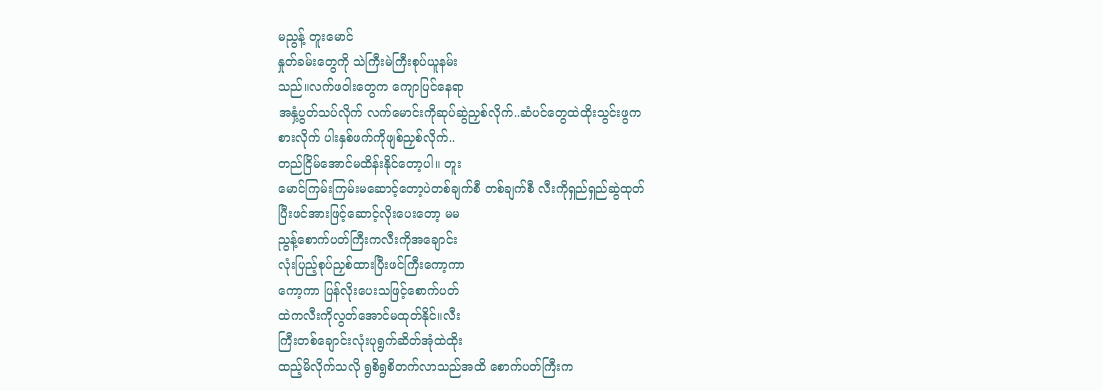မညွန့် တူးမောင်
နှုတ်ခမ်းတွေကို သဲကြီးမဲကြီးစုပ်ယူနမ်း
သည်။လက်ဖဝါးတွေက ကျောပြင်နေရာ
အနှံ့ပွတ်သပ်လိုက် လက်မောင်းကိုဆုပ်ဆွဲညှစ်လိုက်..ဆံပင်တွေထဲထိုးသွင်းဖွက
စားလိုက် ပါးနှစ်ဖက်ကိုဖျစ်ညှစ်လိုက်..
တည်ငြိမ်အောင်မထိန်းနိုင်တော့ပါ။ တူး
မောင်ကြမ်းကြမ်းမဆောင့်တော့ပဲတစ်ချက်စီ တစ်ချက်စီ လီးကိုရှည်ရှည်ဆွဲထုတ်
ပြီးဖင်အားဖြင့်ဆောင့်လိုးပေးတော့ မမ
ညွန့်စောက်ပတ်ကြီးကလီးကိုအချောင်း
လုံးပြည့်စုပ်ညှစ်ထားပြီးဖင်ကြီးကော့ကာ
ကော့ကာ ပြန်လိုးပေးသဖြင့်စောက်ပတ်
ထဲကလီးကိုလွတ်အောင်မထုတ်နိုင်။လီး
ကြီးတစ်ချောင်းလုံးပုရွက်ဆိတ်အုံထဲထိုး
ထည့်မိလိုက်သလို ရွစိရွစိတက်လာသည်အထိ စောက်ပတ်ကြီးက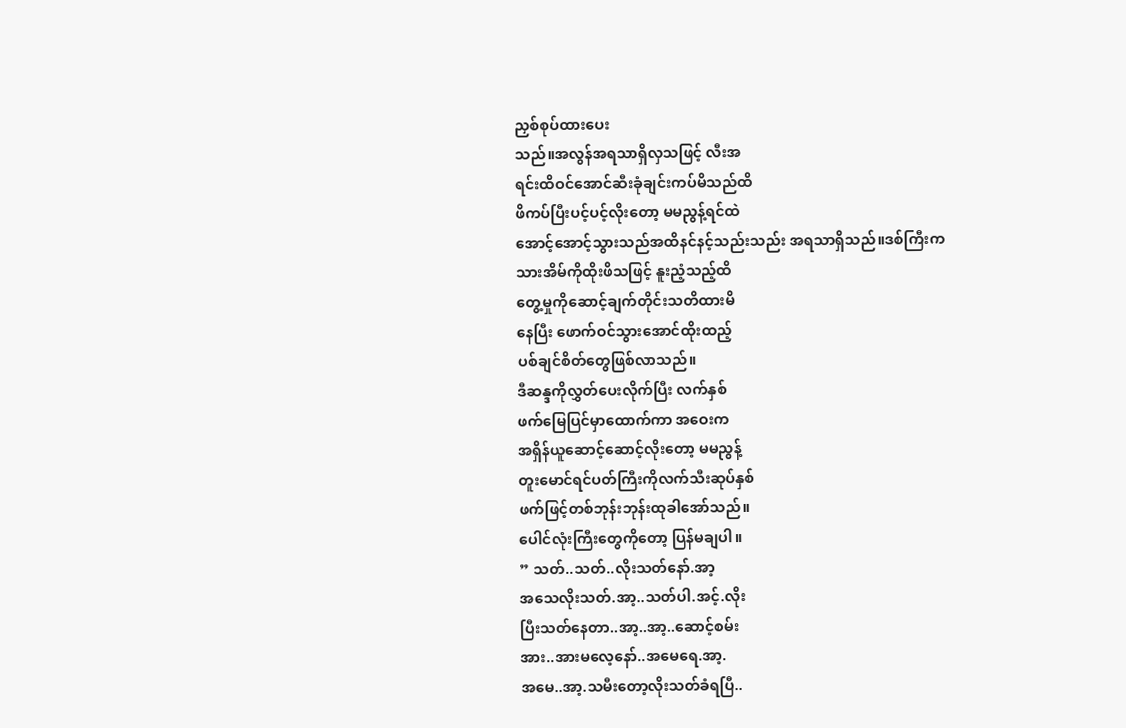ညှစ်စုပ်ထားပေး
သည်။အလွန်အရသာရှိလှသဖြင့် လီးအ
ရင်းထိဝင်အောင်ဆီးခုံချင်းကပ်မိသည်ထိ
ဖိကပ်ပြီးပင့်ပင့်လိုးတော့ မမညွန့်ရင်ထဲ
အောင့်အောင့်သွားသည်အထိနင်နင့်သည်းသည်း အရသာရှိသည်။ဒစ်ကြီးက
သားအိမ်ကိုထိုးဖိသဖြင့် နူးညံ့သည့်ထိ
တွေ့မှုကိုဆောင့်ချက်တိုင်းသတိထားမိ
နေပြီး ဖောက်ဝင်သွားအောင်ထိုးထည့်
ပစ်ချင်စိတ်တွေဖြစ်လာသည်။
ဒီဆန္ဒကိုလွှတ်ပေးလိုက်ပြီး လက်နှစ်
ဖက်မြေပြင်မှာထောက်ကာ အဝေးက
အရှိန်ယူဆောင့်ဆောင့်လိုးတော့ မမညွန့်
တူးမောင်ရင်ပတ်ကြီးကိုလက်သီးဆုပ်နှစ်
ဖက်ဖြင့်တစ်ဘုန်းဘုန်းထုခါအော်သည်။
ပေါင်လုံးကြီးတွေကိုတော့ ပြန်မချပါ။
” သတ်..သတ်..လိုးသတ်နော်.အာ့
အသေလိုးသတ်.အာ့..သတ်ပါ.အင့်.လိုး
ပြီးသတ်နေတာ..အာ့..အာ့..ဆောင့်စမ်း
အား..အားမလေ့နော်..အမေရေ.အာ့.
အမေ..အာ့.သမီးတော့လိုးသတ်ခံရပြီ..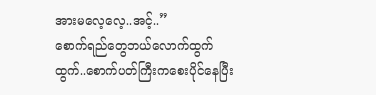အားမလေ့လေ့..အင့်..”
စောက်ရည်တွေဘယ်လောက်ထွက်
ထွက်..စောက်ပတ်ကြီးကစေးပိုင်နေပြီး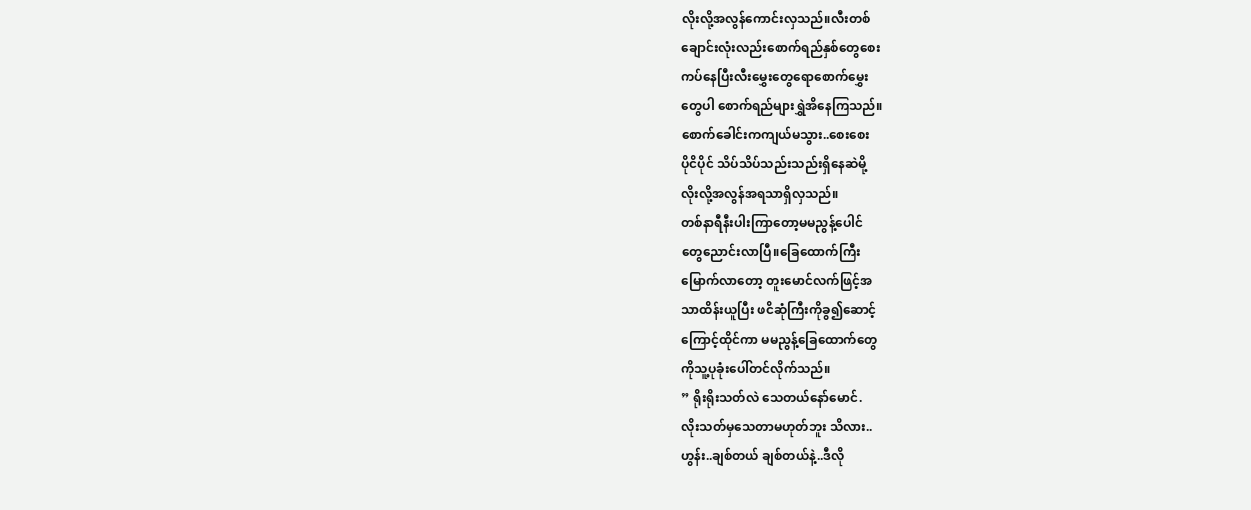လိုးလို့အလွန်ကောင်းလှသည်။လီးတစ်
ချောင်းလုံးလည်းစောက်ရည်နှစ်တွေစေး
ကပ်နေပြီးလီးမွှေးတွေရောစောက်မွှေး
တွေပါ စောက်ရည်များရွှဲအိနေကြသည်။
စောက်ခေါင်းကကျယ်မသွား..စေးစေး
ပိုငိပိုင် သိပ်သိပ်သည်းသည်းရှိနေဆဲမို့
လိုးလို့အလွန်အရသာရှိလှသည်။
တစ်နာရီနီးပါးကြာတော့မမညွန့်ပေါင်
တွေညောင်းလာပြီ။ခြေထောက်ကြီး
မြောက်လာတော့ တူးမောင်လက်ဖြင့်အ
သာထိန်းယူပြီး ဖငိဆုံကြီးကိုခွ၍ဆောင့်
ကြောင့်ထိုင်ကာ မမညွန့်ခြေထောက်တွေ
ကိုသူ့ပုခုံးပေါ်တင်လိုက်သည်။
” ရိုးရိုးသတ်လဲ သေတယ်နော်မောင်.
လိုးသတ်မှသေတာမဟုတ်ဘူး သိလား..
ဟွန်း..ချစ်တယ် ချစ်တယ်နဲ့..ဒီလို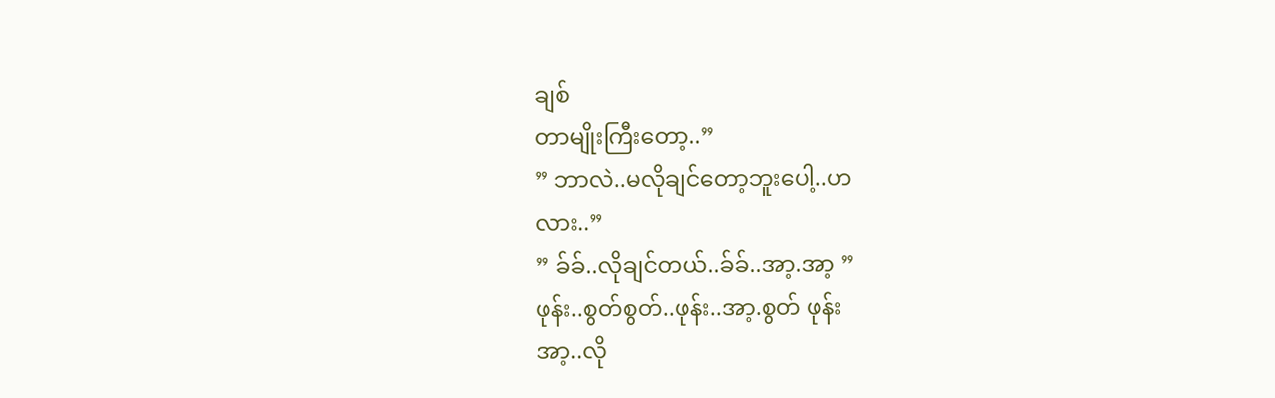ချစ်
တာမျိုးကြီးတော့..”
” ဘာလဲ..မလိုချင်တော့ဘူးပေါ့..ဟ
လား..”
” ခ်ခ်..လိုချင်တယ်..ခ်ခ်..အာ့.အာ့ ”
ဖုန်း..စွတ်စွတ်..ဖုန်း..အာ့.စွတ် ဖုန်း
အာ့..လို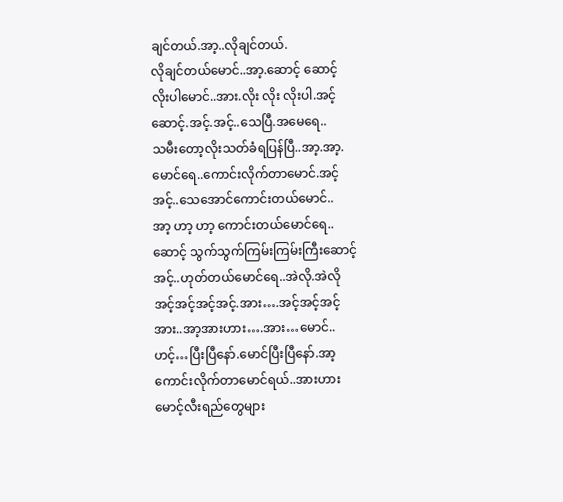ချင်တယ်.အာ့..လိုချင်တယ်.
လိုချင်တယ်မောင်..အာ့.ဆောင့် ဆောင့်
လိုးပါမောင်..အား.လိုး လိုး လိုးပါ.အင့်
ဆောင့်.အင့်.အင့်..သေပြီ.အမေရေ..
သမီးတော့လိုးသတ်ခံရပြန်ပြီ..အာ့.အာ့.
မောင်ရေ..ကောင်းလိုက်တာမောင်.အင့်
အင့်..သေအောင်ကောင်းတယ်မောင်..
အာ့ ဟာ့ ဟာ့ ကောင်းတယ်မောင်ရေ..
ဆောင့် သွက်သွက်ကြမ်းကြမ်းကြီးဆောင့်
အင့်..ဟုတ်တယ်မောင်ရေ..အဲလို.အဲလို
အင့်အင့်အင့်အင့်.အား….အင့်အင့်အင့်
အား..အာ့အားဟား….အား…မောင်..
ဟင့်…ပြီးပြီနော်.မောင်ပြီးပြီနော်.အာ့
ကောင်းလိုက်တာမောင်ရယ်..အားဟား
မောင့်လီးရည်တွေများ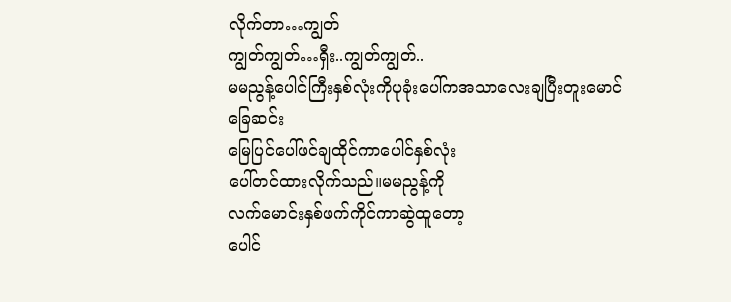လိုက်တာ…ကျွတ်
ကျွတ်ကျွတ်…ရှီး..ကျွတ်ကျွတ်..
မမညွန့်ပေါင်ကြီးနှစ်လုံးကိုပုခုံးပေါ်ကအသာလေးချပြီးတူးမောင်ခြေဆင်း
မြေပြင်ပေါ်ဖင်ချထိုင်ကာပေါင်နှစ်လုံး
ပေါ်တင်ထားလိုက်သည်။မမညွန့်ကို
လက်မောင်းနှစ်ဖက်ကိုင်ကာဆွဲထူတော့
ပေါင်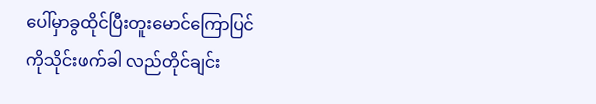ပေါ်မှာခွထိုင်ပြီးတူးမောင်ကြောပြင်
ကိုသိုင်းဖက်ခါ လည်တိုင်ချင်း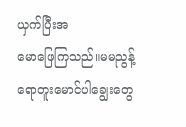ယှက်ပြီးအ
မောဖြေကြသည်။မမညွန့်ရောတူးမောင်ပါချွေးတွေ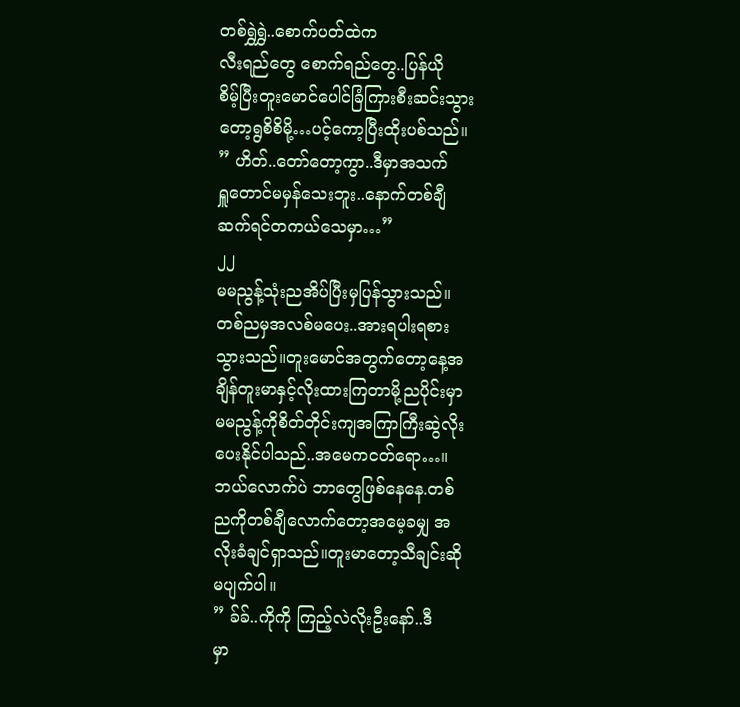တစ်ရွှဲရွှဲ..စောက်ပတ်ထဲက
လီးရည်တွေ စောက်ရည်တွေ..ပြန်ယို
စိမ့်ပြီးတူးမောင်ပေါင်ခြံကြားစီးဆင်းသွား
တော့ရွစိစိမို့…ပင့်ကော့ပြီးထိုးပစ်သည်။
” ဟိတ်..တော်တော့ကွာ..ဒီမှာအသက်
ရှူတောင်မမှန်သေးဘူး..နောက်တစ်ချီ
ဆက်ရင်တကယ်သေမှာ…”
၂၂
မမညွန့်သုံးညအိပ်ပြီးမှပြန်သွားသည်။
တစ်ညမှအလစ်မပေး..အားရပါးရစား
သွားသည်။တူးမောင်အတွက်တော့နေ့အ
ချိန်တူးမာနှင့်လိုးထားကြတာမို့ညပိုင်းမှာ
မမညွန့်ကိုစိတ်တိုင်းကျအကြာကြီးဆွဲလိုး
ပေးနိုင်ပါသည်..အမေကငတ်ရော…။
ဘယ်လောက်ပဲ ဘာတွေဖြစ်နေနေ.တစ်
ညကိုတစ်ချီလောက်တော့အမေ့ခမျှ အ
လိုးခံချင်ရှာသည်။တူးမာတော့သီချင်းဆို
မပျက်ပါ။
” ခ်ခ်..ကိုကို ကြည့်လဲလိုးဦးနော်..ဒီ
မှာ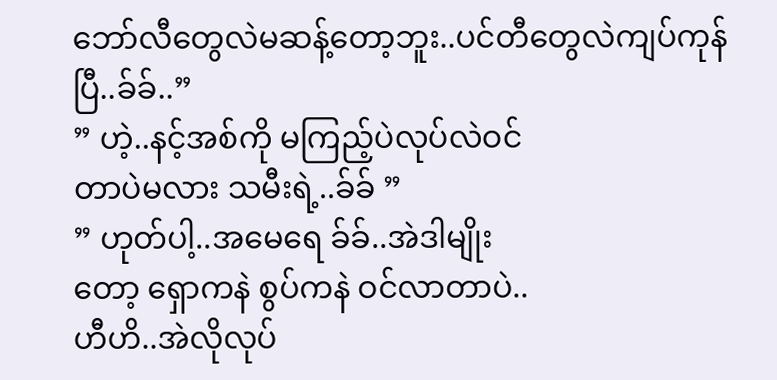ဘော်လီတွေလဲမဆန့်တော့ဘူး..ပင်တီတွေလဲကျပ်ကုန်ပြီ..ခ်ခ်..”
” ဟဲ့..နင့်အစ်ကို မကြည့်ပဲလုပ်လဲဝင်
တာပဲမလား သမီးရဲ့..ခ်ခ် ”
” ဟုတ်ပါ့..အမေရေ ခ်ခ်..အဲဒါမျိုး
တော့ ရှောကနဲ စွပ်ကနဲ ဝင်လာတာပဲ..
ဟီဟိ..အဲလိုလုပ်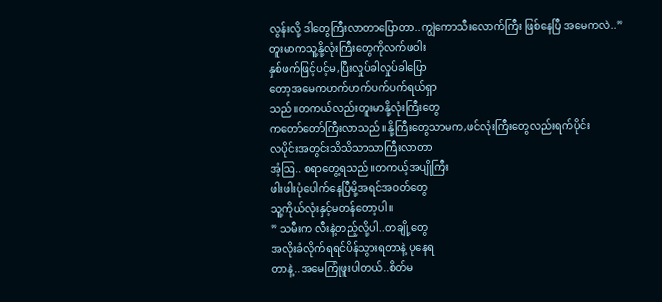လွန်းလို့ ဒါတွေကြီးလာတာပြောတာ..ကျွဲကောသီးလောက်ကြီး ဖြစ်နေပြီ အမေကလဲ..”
တူးမာကသူ့နို့လုံးကြီးတွေကိုလက်ဖဝါး
နှစ်ဖက်ဖြင့်ပင့်မ,ပြီးလှုပ်ခါလှုပ်ခါပြော
တော့အမေကဟက်ဟက်ပက်ပက်ရယ်ရှာ
သည်။တကယ်လည်းတူးမာနို့လုံးကြီးတွေ
ကတော်တော်ကြီးလာသည်။နို့ကြီးတွေသာမက,ဖင်လုံးကြီးတွေလည်းရက်ပိုင်း
လပိုင်းအတွင်းသိသိသာသာကြီးလာတာ
အံ့ဩ.. စရာတွေ့ရသည်။တကယ့်အပျိုကြီး
ဖါးဖါးပုံပေါက်နေပြီမို့အရင်အဝတ်တွေ
သူ့ကိုယ်လုံးနှင့်မတန်တော့ပါ။
” သမီးက လီးနဲ့တည့်လို့ပါ..တချို့တွေ
အလိုးခံလိုက်ရရင်ပိန်သွားရတာနဲ့ ပုနေရ
တာနဲ့..အမေကြုံဖူးပါတယ်..စိတ်မ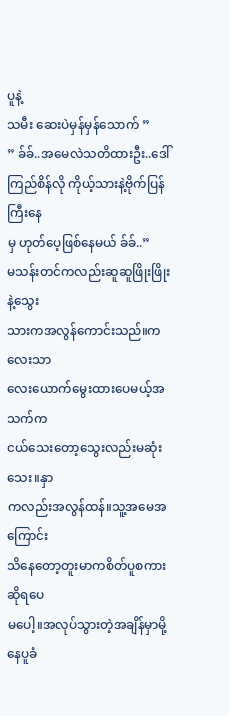ပူနဲ့
သမီး ဆေးပဲမှန်မှန်သောက် ”
” ခ်ခ်..အမေလဲသတိထားဦး..ဒေါ်
ကြည်စိန်လို ကိုယ့်သားနဲ့ဗိုက်ပြန်ကြီးနေ
မှ ဟုတ်ပေ့ဖြစ်နေမယ် ခ်ခ်..”
မသန်းတင်ကလည်းဆူဆူဖြိုးဖြိုးနဲ့သွေး
သားကအလွန်ကောင်းသည်။ကလေးသာ
လေးယောက်မွေးထားပေမယ့်အသက်က
ငယ်သေးတော့သွေးလည်းမဆုံးသေး။နှာ
ကလည်းအလွန်ထန်။သူ့အမေအကြောင်း
သိနေတော့တူးမာကစိတ်ပူစကားဆိုရပေ
မပေါ့။အလုပ်သွားတဲ့အချိန်မှာမို့နေပူခံ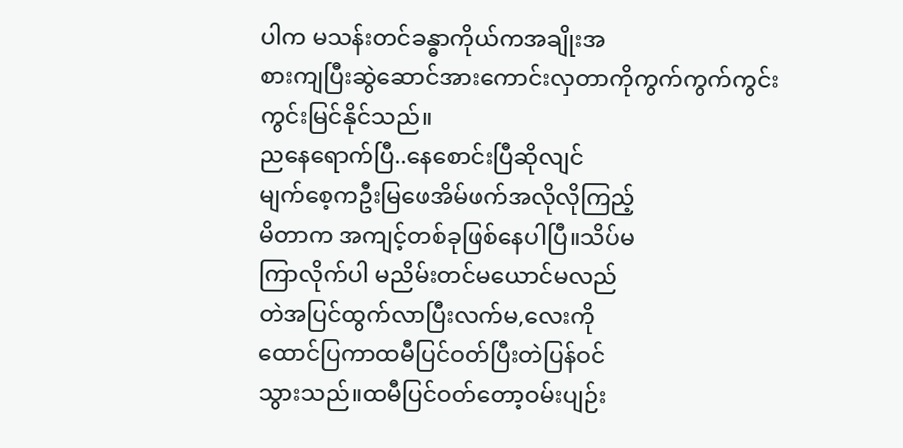ပါက မသန်းတင်ခန္ဓာကိုယ်ကအချိုးအ
စားကျပြီးဆွဲဆောင်အားကောင်းလှတာကိုကွက်ကွက်ကွင်းကွင်းမြင်နိုင်သည်။
ညနေရောက်ပြီ..နေစောင်းပြီဆိုလျင်
မျက်စေ့ကဦးမြဖေအိမ်ဖက်အလိုလိုကြည့်
မိတာက အကျင့်တစ်ခုဖြစ်နေပါပြီ။သိပ်မ
ကြာလိုက်ပါ မညိမ်းတင်မယောင်မလည်
တဲအပြင်ထွက်လာပြီးလက်မ,လေးကို
ထောင်ပြကာထမီပြင်ဝတ်ပြီးတဲပြန်ဝင်
သွားသည်။ထမီပြင်ဝတ်တော့ဝမ်းပျဉ်း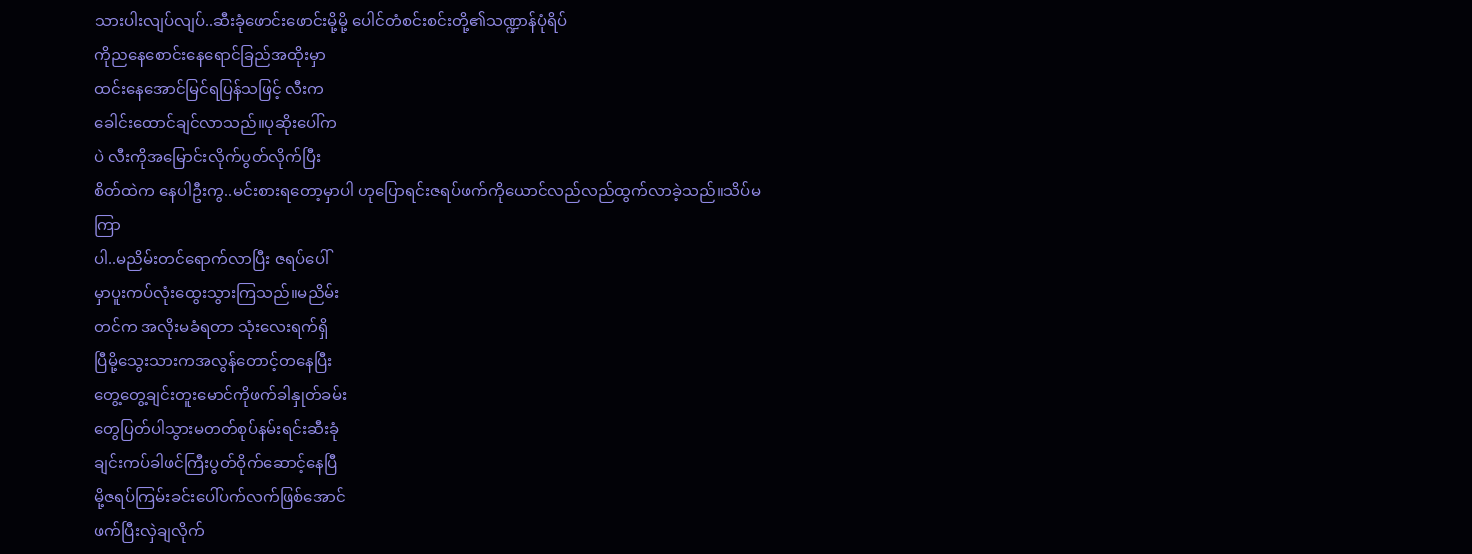သားပါးလျပ်လျပ်..ဆီးခုံဖောင်းဖောင်းမို့မို့ ပေါင်တံစင်းစင်းတို့၏သဏ္ဍာန်ပုံရိပ်
ကိုညနေစောင်းနေရောင်ခြည်အထိုးမှာ
ထင်းနေအောင်မြင်ရပြန်သဖြင့် လီးက
ခေါင်းထောင်ချင်လာသည်။ပုဆိုးပေါ်က
ပဲ လီးကိုအမြောင်းလိုက်ပွတ်လိုက်ပြီး
စိတ်ထဲက နေပါဦးကွ..မင်းစားရတော့မှာပါ ဟုပြောရင်းဇရပ်ဖက်ကိုယောင်လည်လည်ထွက်လာခဲ့သည်။သိပ်မကြာ
ပါ..မညိမ်းတင်ရောက်လာပြီး ဇရပ်ပေါ်
မှာပူးကပ်လုံးထွေးသွားကြသည်။မညိမ်း
တင်က အလိုးမခံရတာ သုံးလေးရက်ရှိ
ပြီမို့သွေးသားကအလွန်တောင့်တနေပြီး
တွေ့တွေ့ချင်းတူးမောင်ကိုဖက်ခါနှုတ်ခမ်း
တွေပြတ်ပါသွားမတတ်စုပ်နမ်းရင်းဆီးခုံ
ချင်းကပ်ခါဖင်ကြီးပွတ်ဝိုက်ဆောင့်နေပြီ
မို့ဇရပ်ကြမ်းခင်းပေါ်ပက်လက်ဖြစ်အောင်
ဖက်ပြီးလှဲချလိုက်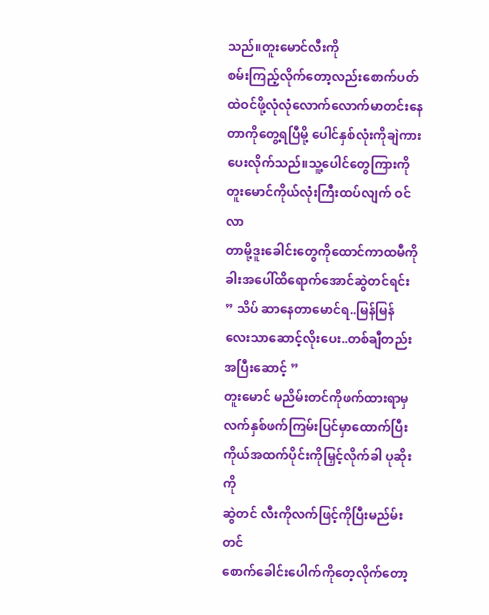သည်။တူးမောင်လီးကို
စမ်းကြည့်လိုက်တော့လည်းစောက်ပတ်
ထဲဝင်ဖို့လုံလုံလောက်လောက်မာတင်းနေ
တာကိုတွေ့ရပြီမို့ ပေါင်နှစ်လုံးကိုချဲကား
ပေးလိုက်သည်။သူ့ပေါင်တွေကြားကို
တူးမောင်ကိုယ်လုံးကြီးထပ်လျက် ဝင်လာ
တာမို့ဒူးခေါင်းတွေကိုထောင်ကာထမီကို
ခါးအပေါ်ထိရောက်အောင်ဆွဲတင်ရင်း
” သိပ် ဆာနေတာမောင်ရ..မြန်မြန်
လေးသာဆောင့်လိုးပေး..တစ်ချီတည်း
အပြီးဆောင့် ”
တူးမောင် မညိမ်းတင်ကိုဖက်ထားရာမှ
လက်နှစ်ဖက်ကြမ်းပြင်မှာထောက်ပြီးကိုယ်အထက်ပိုင်းကိုမြှင့်လိုက်ခါ ပုဆိုးကို
ဆွဲတင် လီးကိုလက်ဖြင့်ကိုပြီးမည်မ်းတင်
စောက်ခေါင်းပေါက်ကိုတေ့လိုက်တော့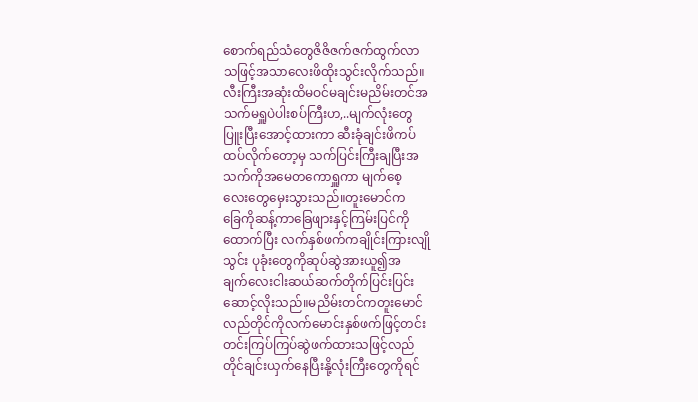စောက်ရည်သံတွေဇိဇိဇက်ဇက်ထွက်လာ
သဖြင့်အသာလေးဖိထိုးသွင်းလိုက်သည်။
လီးကြီးအဆုံးထိမဝင်မချင်းမညိမ်းတင်အ
သက်မရှူပဲပါးစပ်ကြီးဟ,..မျက်လုံးတွေ
ပြူးပြီးအောင့်ထားကာ ဆီးခုံချင်းဖိကပ်
ထပ်လိုက်တော့မှ သက်ပြင်းကြီးချပြီးအ
သက်ကိုအမေတကောရှူကာ မျက်စေ့
လေးတွေမှေးသွားသည်။တူးမောင်က
ခြေကိုဆန့်ကာခြေဖျားနှင့်ကြမ်းပြင်ကို
ထောက်ပြီး လက်နှစ်ဖက်ကချိုင်းကြားလျို
သွင်း ပုခုံးတွေကိုဆုပ်ဆွဲအားယူ၍အ
ချက်လေးငါးဆယ်ဆက်တိုက်ပြင်းပြင်း
ဆောင့်လိုးသည်။မညိမ်းတင်ကတူးမောင်
လည်တိုင်ကိုလက်မောင်းနှစ်ဖက်ဖြင့်တင်း
တင်းကြပ်ကြပ်ဆွဲဖက်ထားသဖြင့်လည်
တိုင်ချင်းယှက်နေပြီးနို့လုံးကြီးတွေကိုရင်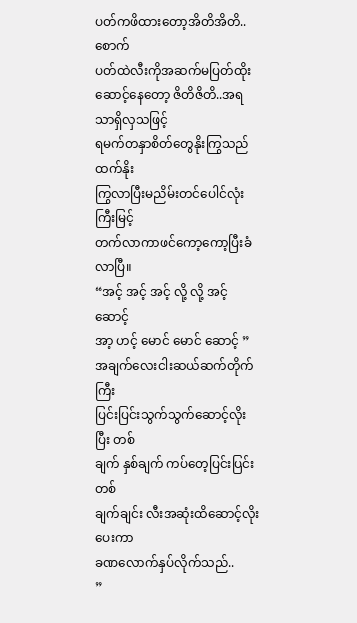ပတ်ကဖိထားတော့အိတိအိတိ..စောက်
ပတ်ထဲလီးကိုအဆက်မပြတ်ထိုးဆောင့်နေတော့ ဇိတိဇိတိ..အရသာရှိလှသဖြင့်
ရမက်တနှာစိတ်တွေနိုးကြွသည်ထက်နိုး
ကြွလာပြီးမညိမ်းတင်ပေါင်လုံးကြီးမြင့်
တက်လာကာဖင်ကော့ကော့ပြီးခံလာပြီ။
“အင့် အင့် အင့် လို့ လို့ အင့် ဆောင့်
အာ့ ဟင့် မောင် မောင် ဆောင့် ”
အချက်လေးငါးဆယ်ဆက်တိုက်ကြီး
ပြင်းပြင်းသွက်သွက်ဆောင့်လိုးပြီး တစ်
ချက် နှစ်ချက် ကပ်တေ့ပြင်းပြင်း တစ်
ချက်ချင်း လီးအဆုံးထိဆောင့်လိုးပေးကာ
ခဏလောက်နှပ်လိုက်သည်..
”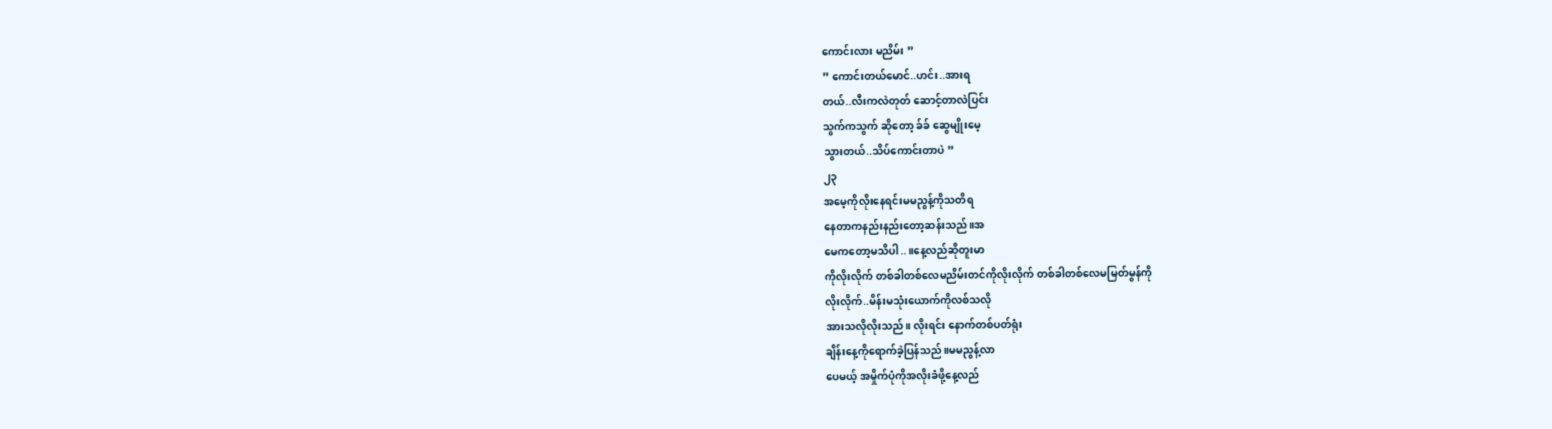ကောင်းလား မညိမ်း ”
” ကောင်းတယ်မောင်..ဟင်း..အားရ
တယ်..လီးကလဲတုတ် ဆောင့်တာလဲပြင်း
သွက်ကသွက် ဆိုတော့ ခ်ခ် ဆွေမျိုးမေ့
သွားတယ်..သိပ်ကောင်းတာပဲ ”
၂၃
အမေ့ကိုလိုးနေရင်းမမညွန့်ကိုသတိရ
နေတာကနည်းနည်းတော့ဆန်းသည်။အ
မေကတော့မသိပါ..။နေ့လည်ဆိုတူးမာ
ကိုလိုးလိုက် တစ်ခါတစ်လေမညိမ်းတင်ကိုလိုးလိုက် တစ်ခါတစ်လေမမြတ်မွန်ကို
လိုးလိုက်..မိန်းမသုံးယောက်ကိုလစ်သလို
အားသလိုလိုးသည်။ လိုးရင်း နောက်တစ်ပတ်ရုံး
ချိန်းနေ့ကိုရောက်ခဲ့ပြန်သည်။မမညွန့်လာ
ပေမယ့် အမှိုက်ပုံကိုအလိုးခံဖို့နေ့လည်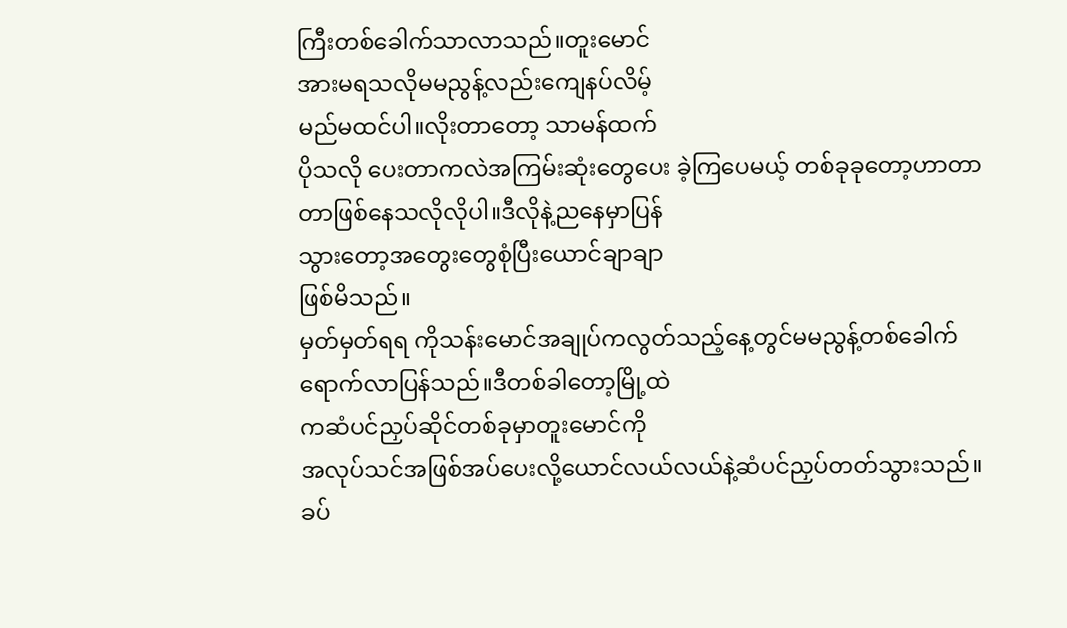ကြီးတစ်ခေါက်သာလာသည်။တူးမောင်
အားမရသလိုမမညွန့်လည်းကျေနပ်လိမ့်
မည်မထင်ပါ။လိုးတာတော့ သာမန်ထက်
ပိုသလို ပေးတာကလဲအကြမ်းဆုံးတွေပေး ခဲ့ကြပေမယ့် တစ်ခုခုတော့ဟာတာ
တာဖြစ်နေသလိုလိုပါ။ဒီလိုနဲ့ညနေမှာပြန်
သွားတော့အတွေးတွေစုံပြီးယောင်ချာချာ
ဖြစ်မိသည်။
မှတ်မှတ်ရရ ကိုသန်းမောင်အချုပ်ကလွတ်သည့်နေ့တွင်မမညွန့်တစ်ခေါက်
ရောက်လာပြန်သည်။ဒီတစ်ခါတော့မြို့ထဲ
ကဆံပင်ညှပ်ဆိုင်တစ်ခုမှာတူးမောင်ကို
အလုပ်သင်အဖြစ်အပ်ပေးလို့ယောင်လယ်လယ်နဲ့ဆံပင်ညှပ်တတ်သွားသည်။
ခပ်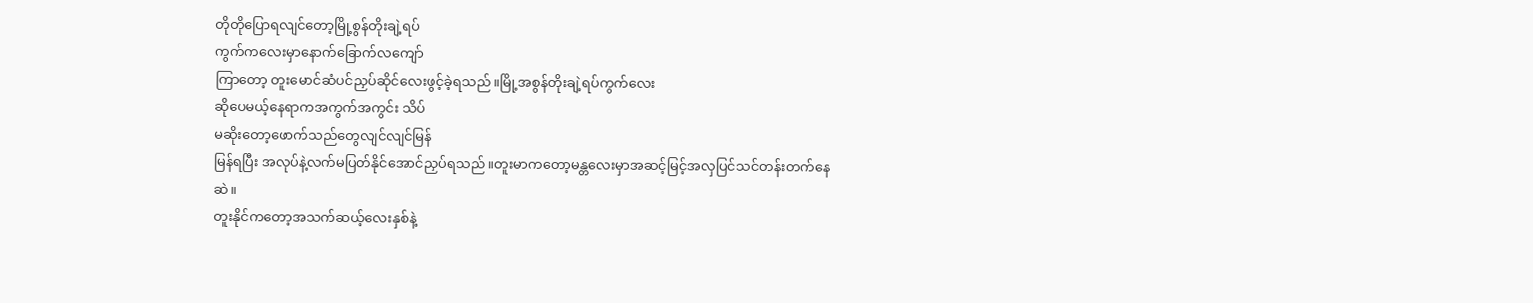တိုတိုပြောရလျင်တော့မြို့စွန်တိုးချဲ့ရပ်
ကွက်ကလေးမှာနောက်ခြောက်လကျော်
ကြာတော့ တူးမောင်ဆံပင်ညှပ်ဆိုင်လေးဖွင့်ခဲ့ရသည်။မြို့အစွန်တိုးချဲ့ရပ်ကွက်လေး
ဆိုပေမယ့်နေရာကအကွက်အကွင်း သိပ်
မဆိုးတော့ဖောက်သည်တွေလျင်လျင်မြန်
မြန်ရပြီး အလုပ်နဲ့လက်မပြတ်နိုင်အောင်ညှပ်ရသည်။တူးမာကတော့မန္တလေးမှာအဆင့်မြင့်အလှပြင်သင်တန်းတက်နေဆဲ။
တူးနိုင်ကတော့အသက်ဆယ့်လေးနှစ်နဲ့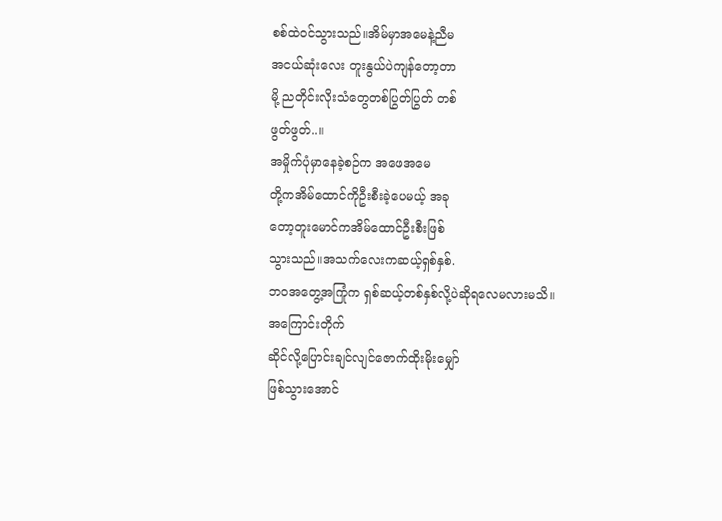စစ်ထဲဝင်သွားသည်။အိမ်မှာအမေနဲ့ညီမ
အငယ်ဆုံးလေး တူးနွယ်ပဲကျန်တော့တာ
မို့ ညတိုင်းလိုးသံတွေတစ်ပြွတ်ပြွတ် တစ်
ဖွတ်ဖွတ်..။
အမှိုက်ပုံမှာနေခဲ့စဉ်က အဖေအမေ
တို့ကအိမ်ထောင်ကိုဦးစီးခဲ့ပေမယ့် အခု
တော့တူးမောင်ကအိမ်ထောင်ဦးစီးဖြစ်
သွားသည်။အသက်လေးကဆယ့်ရှစ်နှစ်.
ဘဝအတွေ့အကြုံက ရှစ်ဆယ့်တစ်နှစ်လို့ပဲဆိုရလေမလားမသိ။အကြောင်းတိုက်
ဆိုင်လို့ပြောင်းချင်လျင်ဇောက်ထိုးမိုးမျှော်
ဖြစ်သွားအောင်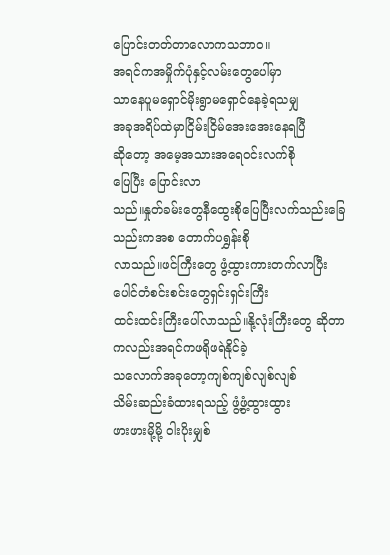ပြောင်းတတ်တာလောကသဘာဝ။
အရင်ကအမှိုက်ပုံနှင့်လမ်းတွေပေါ်မှာ
သာနေပူမရှောင်မိုးရွာမရှောင်နေခဲ့ရသမျှ
အခုအရိပ်ထဲမှာငြိမ်းငြိမ်အေးအေးနေရပြီ
ဆိုတော့ အမေ့အသားအရေဝင်းလက်စို
ပြေပြီး ပြောင်းလာ
သည်။နှုတ်ခမ်းတွေနီထွေးစိုပြေပြီးလက်သည်းခြေသည်းကအစ တောက်ပရွှန်းစို
လာသည်။ဖင်ကြီးတွေ ဖွံ့ထွားကားတက်လာပြီး ပေါင်တံစင်းစင်းတွေရှင်းရှင်းကြီး
ထင်းထင်းကြီးပေါ်လာသည်။နို့လုံးကြီးတွေ ဆိုတာကလည်းအရင်ကဖရိုဖရဲနိုင်ခဲ့
သလောက်အခုတော့ကျစ်ကျစ်လျစ်လျစ်
သိမ်းဆည်းခံထားရသည့် ဖွံ့ဖွံ့ထွားထွား
ဖားဖားမို့မို့ ဝါးပိုးမျှစ်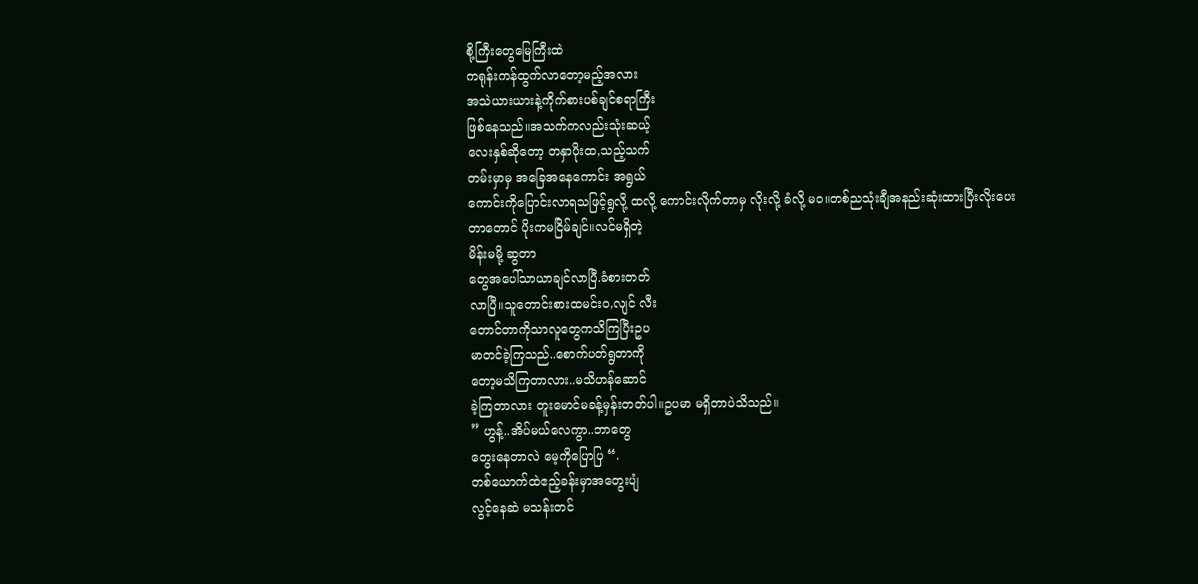စို့ကြီးတွေမြေကြီးထဲ
ကရုန်းကန်ထွက်လာတော့မည့်အလား
အသဲယားယားနဲ့ကိုက်စားပစ်ချင်စရာကြီး
ဖြစ်နေသည်။အသက်ကလည်းသုံးဆယ့်
လေးနှစ်ဆိုတော့ တနှာပိုးထ,သည့်သက်
တမ်းမှာမှ အခြေအနေကောင်း အရွယ်
ကောင်းကိုပြောင်းလာရသဖြင့်ရွလို့ ထလို့ ကောင်းလိုက်တာမှ လိုးလို့ ခံလို့ မဝ။တစ်ညသုံးချီအနည်းဆုံးထားပြီးလိုးပေး
တာတောင် ပိုးကမငြိမ်ချင်။လင်မရှိတဲ့
မိန်းမမို့ ဆွတာ
တွေအပေါ်သာယာချင်လာပြီ.ခံစားတတ်
လာပြီ။သူတောင်းစားထမင်းဝ,လျင် လီး
တောင်တာကိုသာလူတွေကသိကြပြီးဥပ
မာတင်ခဲ့ကြသည်..စောက်ပတ်ရွတာကို
တော့မသိကြတာလား..မသိဟန်ဆောင်
ခဲ့ကြတာလား တူးမောင်မခန့်မှန်းတတ်ပါ။ဥပမာ မရှိတာပဲသိသည်။
” ဟွန့်..အိပ်မယ်လေကွာ..ဘာတွေ
တွေးနေတာလဲ မေ့ကိုပြောပြ “.
တစ်ယောက်ထဲဧည့်ခန်းမှာအတွေးပျံ
လွင့်နေဆဲ မသန်းတင်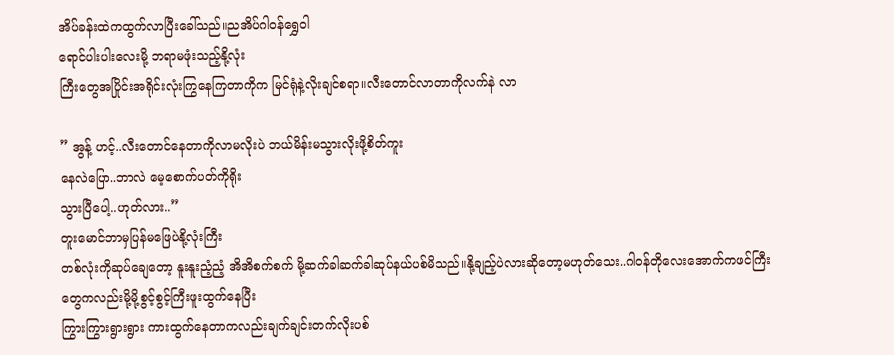အိပ်ခန်းထဲကထွက်လာပြီးခေါ်သည်။ညအိပ်ဂါဝန်ရွှေဝါ
ရောင်ပါးပါးလေးမို့ ဘရာမဖုံးသည့်နို့လုံး
ကြီးတွေအပြိုင်းအရိုင်းလုံးကြွနေကြတာကိုက မြင်ရုံနဲ့လိုးချင်စရာ။လီးတောင်လာတာကိုလက်နဲ လာ

” အွန့် ဟင့်..လီးတောင်နေတာကိုလာမလိုးပဲ ဘယ်မိန်းမသွားလိုးဖို့စိတ်ကူး
နေလဲပြော..ဘာလဲ မေ့စောက်ပတ်ကိုရိုး
သွားပြီပေါ့..ဟုတ်လား..”
တူးမောင်ဘာမှပြန်မဖြေပဲနို့လုံးကြီး
တစ်လုံးကိုဆုပ်ချေတော့ နူးနူးညံ့ညံ့ အိအိစက်စက် မို့ဆက်ခါဆက်ခါဆုပ်နယ်ပစ်မိသည်။နို့ချည့်ပဲလားဆိုတော့မဟုတ်သေး..ဂါဝန်တိုလေးအောက်ကဖင်ကြီး
တွေကလည်းမို့မို့စွင့်စွင့်ကြီးဖူးထွက်နေပြီး
ကြွားကြွားရွားရွား ကားထွက်နေတာကလည်းချက်ချင်းတက်လိုးပစ်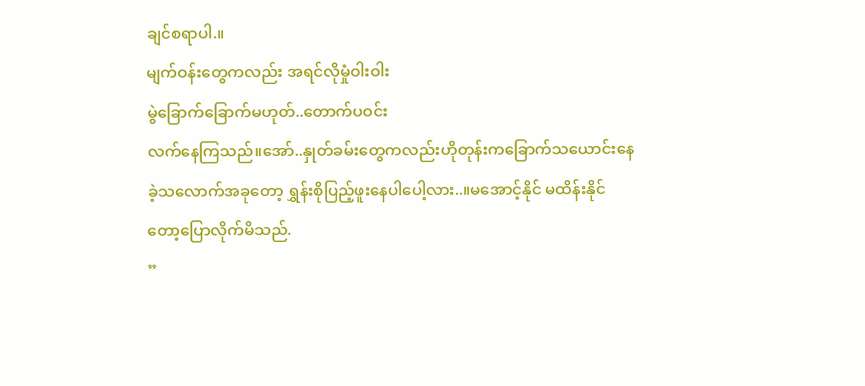ချင်စရာပါ.။
မျက်ဝန်းတွေကလည်း အရင်လိုမှုံဝါးဝါး
မွဲခြောက်ခြောက်မဟုတ်..တောက်ပဝင်း
လက်နေကြသည်။အော်..နှုတ်ခမ်းတွေကလည်းဟိုတုန်းကခြောက်သယောင်းနေ
ခဲ့သလောက်အခုတော့ ရွှန်းစိုပြည့်ဖူးနေပါပေါ့လား..။မအောင့်နိုင် မထိန်းနိုင်
တော့ပြောလိုက်မိသည်.
”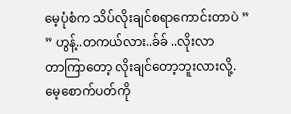မေ့ပုံစံက သိပ်လိုးချင်စရာကောင်းတာပဲ ”
” ဟွန့်..တကယ်လား..ခ်ခ် ..လိုးလာ
တာကြာတော့ လိုးချင်တော့ဘူးလားလို့.
မေ့စောက်ပတ်ကို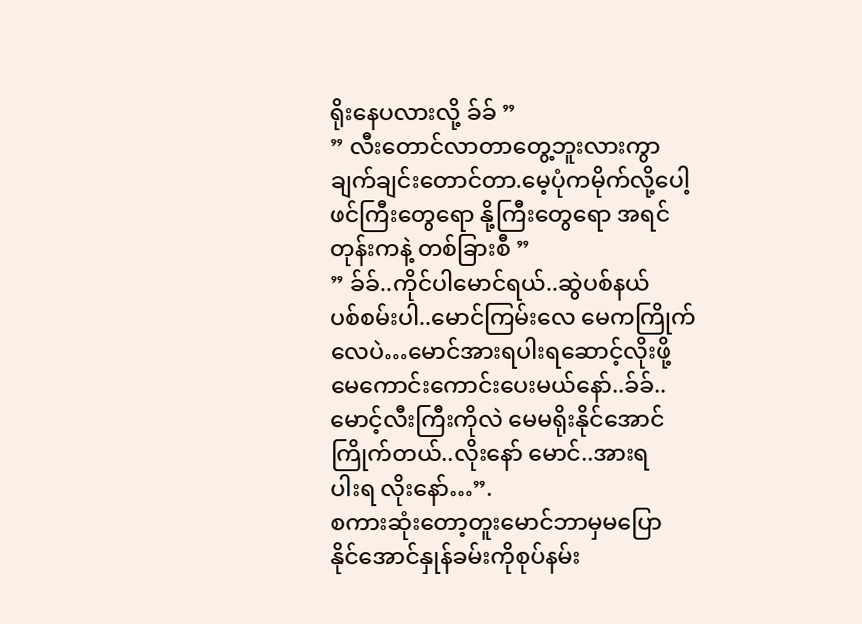ရိုးနေပလားလို့ ခ်ခ် ”
” လီးတောင်လာတာတွေ့ဘူးလားကွာ
ချက်ချင်းတောင်တာ.မေ့ပုံကမိုက်လို့ပေါ့
ဖင်ကြီးတွေရော နို့ကြီးတွေရော အရင်
တုန်းကနဲ့ တစ်ခြားစီ ”
” ခ်ခ်..ကိုင်ပါမောင်ရယ်..ဆွဲပစ်နယ်
ပစ်စမ်းပါ..မောင်ကြမ်းလေ မေကကြိုက်
လေပဲ…မောင်အားရပါးရဆောင့်လိုးဖို့
မေကောင်းကောင်းပေးမယ်နော်..ခ်ခ်..
မောင့်လီးကြီးကိုလဲ မေမရိုးနိုင်အောင်
ကြိုက်တယ်..လိုးနော် မောင်..အားရ
ပါးရ လိုးနော်…”.
စကားဆုံးတော့တူးမောင်ဘာမှမပြော
နိုင်အောင်နှုန်ခမ်းကိုစုပ်နမ်း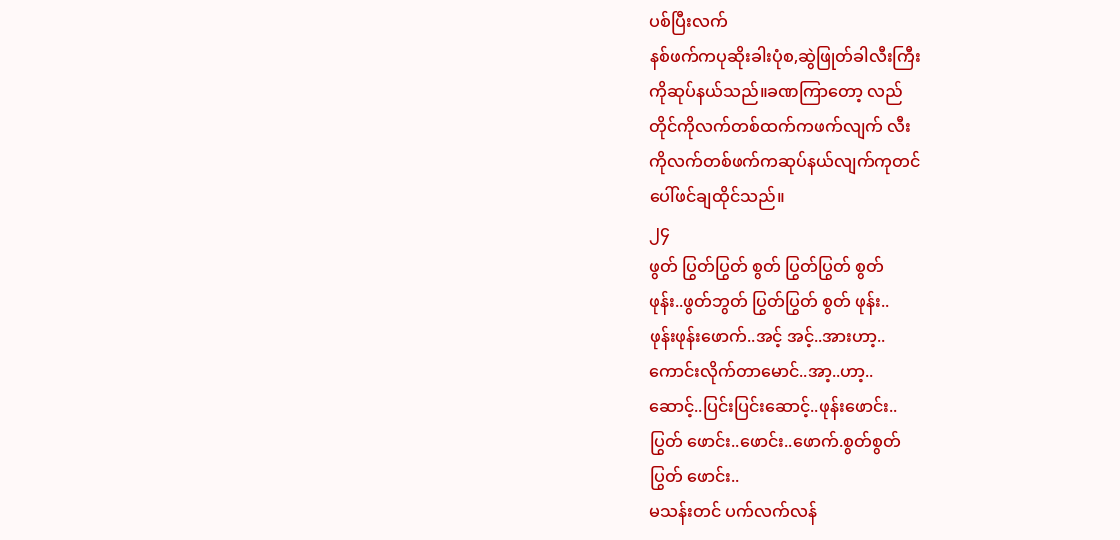ပစ်ပြီးလက်
နစ်ဖက်ကပုဆိုးခါးပုံစ,ဆွဲဖြုတ်ခါလီးကြီး
ကိုဆုပ်နယ်သည်။ခဏကြာတော့ လည်
တိုင်ကိုလက်တစ်ထက်ကဖက်လျက် လီး
ကိုလက်တစ်ဖက်ကဆုပ်နယ်လျက်ကုတင်
ပေါ်ဖင်ချထိုင်သည်။
၂၄
ဖွတ် ပြွတ်ပြွတ် စွတ် ပြွတ်ပြွတ် စွတ်
ဖုန်း..ဖွတ်ဘွတ် ပြွတ်ပြွတ် စွတ် ဖုန်း..
ဖုန်းဖုန်းဖောက်..အင့် အင့်..အားဟာ့..
ကောင်းလိုက်တာမောင်..အာ့..ဟာ့..
ဆောင့်..ပြင်းပြင်းဆောင့်..ဖုန်းဖောင်း..
ပြွတ် ဖောင်း..ဖောင်း..ဖောက်.စွတ်စွတ်
ပြွတ် ဖောင်း..
မသန်းတင် ပက်လက်လန်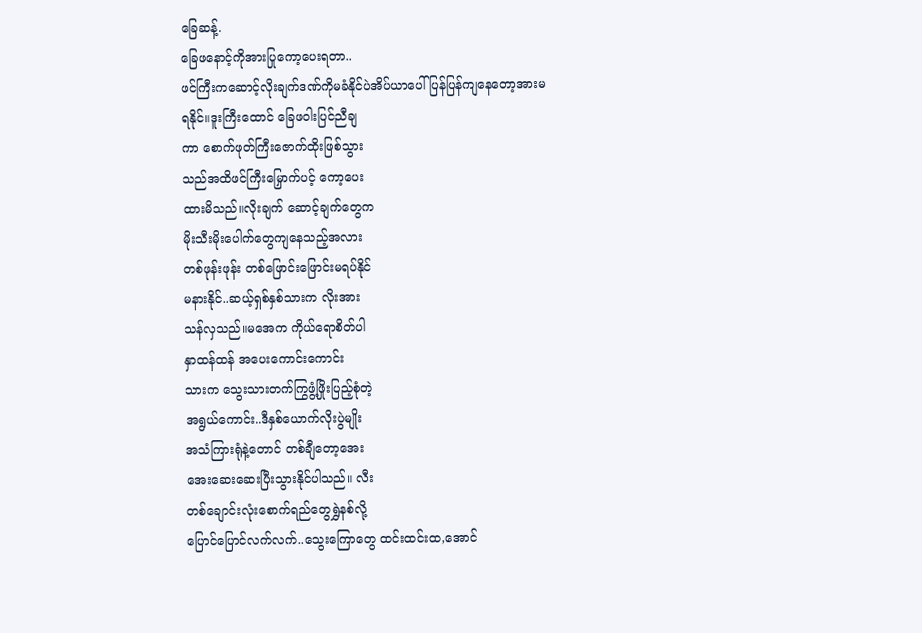ခြေဆန့်.
ခြေဖနောင့်ကိုအားပြုကော့ပေးရတာ..
ဖင်ကြီးကဆောင့်လိုးချက်ဒဏ်ကိုမခံနိုင်ပဲအိပ်ယာပေါ်ပြန်ပြန်ကျနေတော့အားမ
ရနိုင်။ဒူးကြီးထောင် ခြေဖဝါးပြင်ညီချ
ကာ စောက်ဖုတ်ကြီးဇောက်ထိုးဖြစ်သွား
သည်အထိဖင်ကြီးမြှောက်ပင့် ကော့ပေး
ထားမိသည်။လိုးချက် ဆောင့်ချက်တွေက
မိုးသီးမိုးပေါက်တွေကျနေသည့်အလား
တစ်ဖုန်းဖုန်း တစ်ဖြောင်းဖြောင်းမရပ်နိုင်
မနားနိုင်..ဆယ့်ရှစ်နှစ်သားက လိုးအား
သန်လှသည်။မအေက ကိုယ်ရောစိတ်ပါ
နှာထန်ထန် အပေးကောင်းကောင်း
သားက သွေးသားတက်ကြွဖွံ့ဖြိုးပြည့်စုံတဲ့
အရွယ်ကောင်း..ဒီနှစ်ယောက်လိုးပွဲမျိုး
အသံကြားရုံနဲ့တောင် တစ်ချီတော့အေး
အေးဆေးဆေးပြီးသွားနိုင်ပါသည်။ လီး
တစ်ချောင်းလုံးစောက်ရည်တွေရွှဲနစ်လို့
ပြောင်ပြောင်လက်လက်..သွေးကြောတွေ ထင်းထင်းထ,အောင်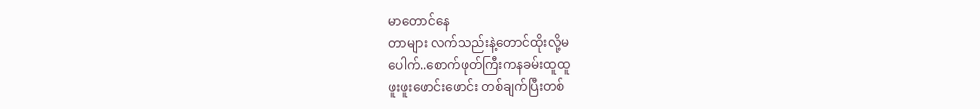မာတောင်နေ
တာများ လက်သည်းနဲ့တောင်ထိုးလို့မ
ပေါက်..စောက်ဖုတ်ကြီးကနခမ်းထူထူ
ဖူးဖူးဖောင်းဖောင်း တစ်ချက်ပြီးတစ်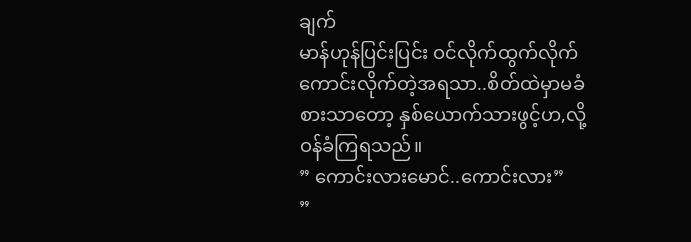ချက်
မာန်ဟုန်ပြင်းပြင်း ဝင်လိုက်ထွက်လိုက်
ကောင်းလိုက်တဲ့အရသာ..စိတ်ထဲမှာမခံ
စားသာတော့ နှစ်ယောက်သားဖွင့်ဟ,လို့
ဝန်ခံကြရသည်။
” ကောင်းလားမောင်..ကောင်းလား”
”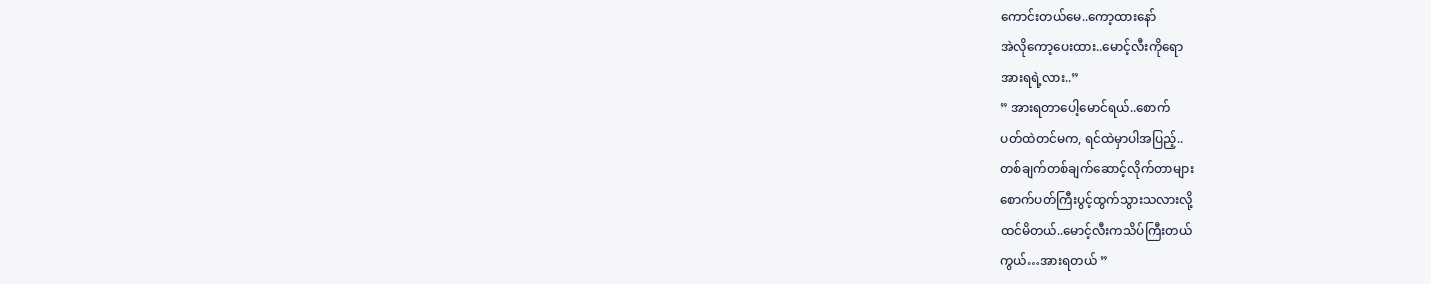ကောင်းတယ်မေ..ကော့ထားနော်
အဲလိုကော့ပေးထား..မောင့်လီးကိုရော
အားရရဲ့လား..”
” အားရတာပေါ့မောင်ရယ်..စောက်
ပတ်ထဲတင်မက, ရင်ထဲမှာပါအပြည့်..
တစ်ချက်တစ်ချက်ဆောင့်လိုက်တာများ
စောက်ပတ်ကြီးပွင့်ထွက်သွားသလားလို့
ထင်မိတယ်..မောင့်လီးကသိပ်ကြီးတယ်
ကွယ်…အားရတယ် ”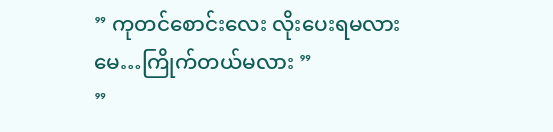” ကုတင်စောင်းလေး လိုးပေးရမလား
မေ…ကြိုက်တယ်မလား ”
”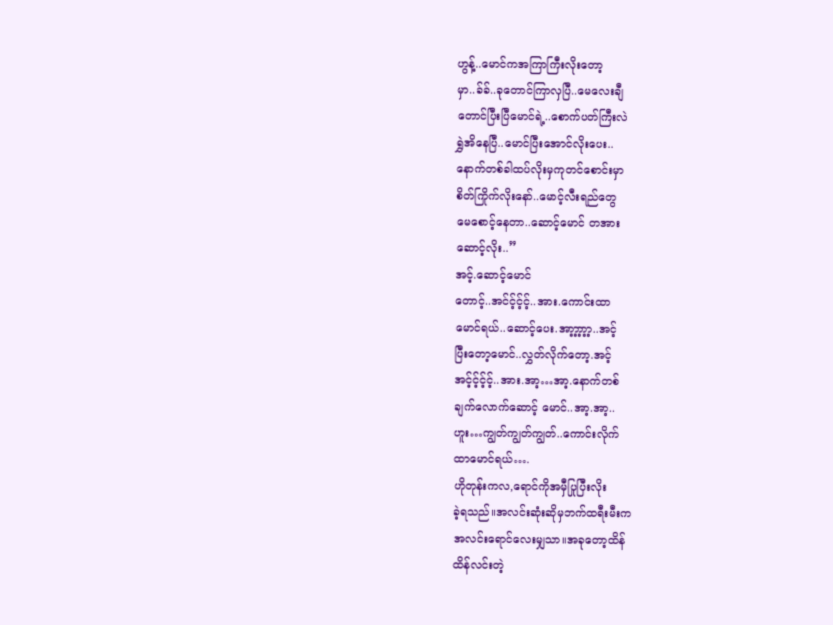ဟွန့်..မောင်ကအကြာကြီးလိုးတော့
မှာ..ခ်ခ်..ခုတောင်ကြာလှပြီ..မေလေးချီ
တောင်ပြီးပြီမောင်ရဲ့..စောက်ပတ်ကြီးလဲ
ရွှဲအိနေပြီ..မောင်ပြီးအောင်လိုးပေး..
နောက်တစ်ခါထပ်လိုးမှကုတင်စောင်းမှာ
စိတ်ကြိုက်လိုးနော်..မောင့်လီးရည်တွေ
မေစောင့်နေတာ..ဆောင့်မောင် တအား
ဆောင့်လိုး..”
အင့်.ဆောင့်မောင်
တောင့်..အင်င့်င့်င့်..အား.ကောင်းထာ
မောင်ရယ်..ဆောင့်ပေး.အာ့ာ့ာ့ာ့ာ့..အင့်
ပြီးတော့မောင်..လွှတ်လိုက်တော့.အင့်
အင့်င့်င့်င့်..အား.အာ့…အာ့.နောက်တစ်
ချက်လောက်ဆောင့် မောင်..အာ့.အာ့..
ဟူး…ကျွတ်ကျွတ်ကျွတ်..ကောင်းလိုက်
ထာမောင်ရယ်….
ဟိုတုန်းကလ,ရောင်ကိုအမှီပြုပြီးလိုး
ခဲ့ရသည်။အလင်းဆုံးဆိုမှဘက်ထရီးမီးက
အလင်းရောင်လေးမျှသာ။အခုတော့ထိန်
ထိန်လင်းတဲ့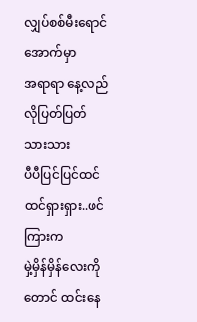လျှပ်စစ်မီးရောင်အောက်မှာ
အရာရာ နေ့လည်လိုပြတ်ပြတ်သားသား
ပီပီပြင်ပြင်ထင်ထင်ရှားရှား..ဖင်ကြားက
မှဲ့မှိန်မှိန်လေးကိုတောင် ထင်းနေ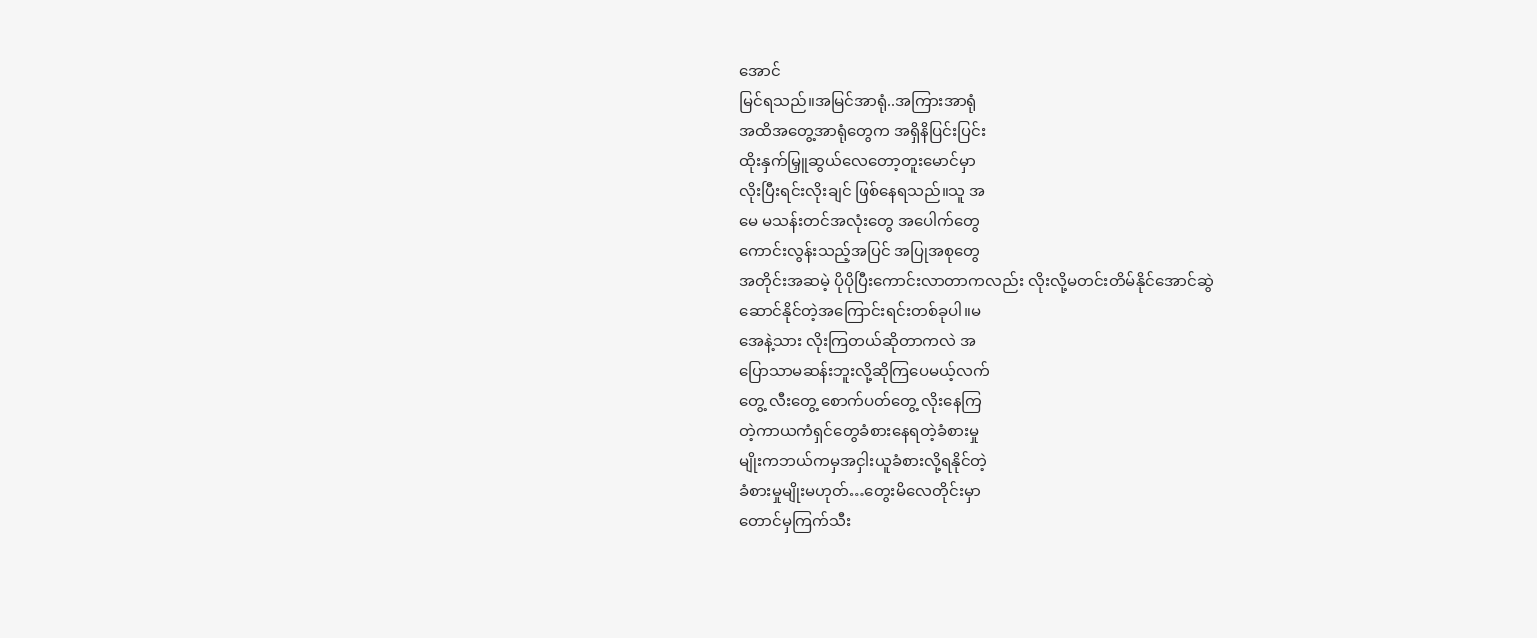အောင်
မြင်ရသည်။အမြင်အာရုံ..အကြားအာရုံ
အထိအတွေ့အာရုံတွေက အရှိနိပြင်းပြင်း
ထိုးနှက်မြှူဆွယ်လေတော့တူးမောင်မှာ
လိုးပြီးရင်းလိုးချင် ဖြစ်နေရသည်။သူ အ
မေ မသန်းတင်အလုံးတွေ အပေါက်တွေ
ကောင်းလွန်းသည့်အပြင် အပြုအစုတွေ
အတိုင်းအဆမဲ့ ပိုပိုပြီးကောင်းလာတာကလည်း လိုးလို့မတင်းတိမ်နိုင်အောင်ဆွဲ
ဆောင်နိုင်တဲ့အကြောင်းရင်းတစ်ခုပါ။မ
အေနဲ့သား လိုးကြတယ်ဆိုတာကလဲ အ
ပြောသာမဆန်းဘူးလို့ဆိုကြပေမယ့်လက်
တွေ့ လီးတွေ့ စောက်ပတ်တွေ့ လိုးနေကြ
တဲ့ကာယကံရှင်တွေခံစားနေရတဲ့ခံစားမှု
မျိုးကဘယ်ကမှအငှါးယူခံစားလို့ရနိုင်တဲ့
ခံစားမှုမျိုးမဟုတ်…တွေးမိလေတိုင်းမှာ
တောင်မှကြက်သီး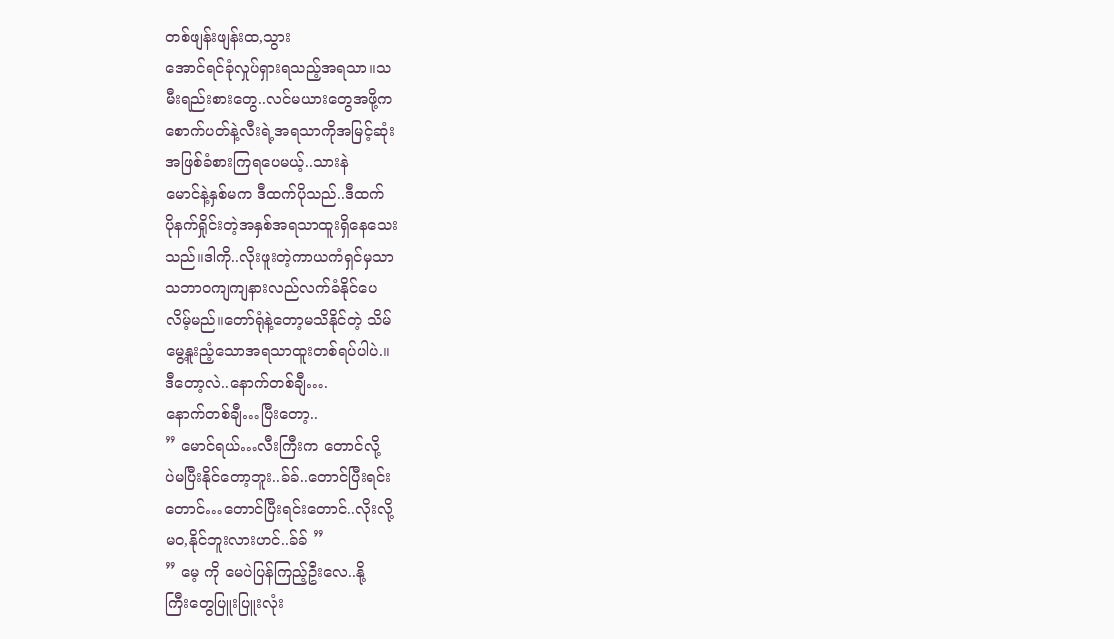တစ်ဖျန်းဖျန်းထ,သွား
အောင်ရင်ခုံလှုပ်ရှားရသည့်အရသာ။သ
မီးရည်းစားတွေ..လင်မယားတွေအဖို့က
စောက်ပတ်နဲ့လီးရဲ့အရသာကိုအမြင့်ဆုံး
အဖြစ်ခံစားကြရပေမယ့်..သားနဲ
မောင်နဲ့နှစ်မက ဒီထက်ပိုသည်..ဒီထက်
ပိုနက်ရှိုင်းတဲ့အနှစ်အရသာထူးရှိနေသေး
သည်။ဒါကို..လိုးဖူးတဲ့ကာယကံရှင်မှသာ
သဘာဝကျကျနားလည်လက်ခံနိုင်ပေ
လိမ့်မည်။တော်ရုံနဲ့တော့မသိနိုင်တဲ့ သိမ်
မွေ့နူးညံ့သောအရသာထူးတစ်ရပ်ပါပဲ.။
ဒီတော့လဲ..နောက်တစ်ချီ….
နောက်တစ်ချီ…ပြီးတော့..
” မောင်ရယ်…လီးကြီးက တောင်လို့
ပဲမပြီးနိုင်တော့ဘူး..ခ်ခ်..တောင်ပြီးရင်း
တောင်…တောင်ပြီးရင်းတောင်..လိုးလို့
မဝ,နိုင်ဘူးလားဟင်..ခ်ခ် ”
” မေ့ ကို မေပဲပြန်ကြည့်ဦးလေ..နို့
ကြီးတွေပြူးပြူးလုံး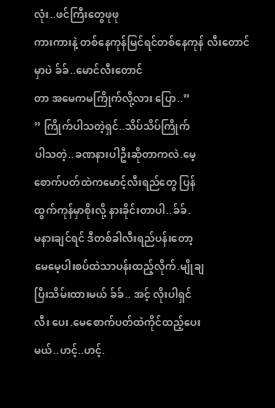လုံး..ဖင်ကြီးတွေဖုဖု
ကားကားနဲ့ တစ်နေကုန်မြင်ရင်တစ်နေကုန် လီးတောင်မှာပဲ ခ်ခ်..မောင်လီးတောင်
တာ အမေကမကြိုက်လို့လား ပြော..”
” ကြိုက်ပါသတဲ့ရှင်..သိပ်သိပ်ကြိုက်
ပါသတဲ့..ခဏနားပါဦးဆိုတာကလဲ.မေ့
စောက်ပတ်ထဲကမောင့်လီးရည်တွေ ပြန်
ထွက်ကုန်မှာစိုးလို့ နားခိုင်းတာပါ..ခ်ခ်.
မနားချင်ရင် ဒီတစ်ခါလီးရည်ပန်းတော့
မေမေ့ပါးစပ်ထဲသာပန်းထည့်လိုက်.မျိုချ
ပြီးသိမ်းထားမယ် ခ်ခ်.. အင့် လိုးပါရှင်
လီး ပေး.မေစောက်ပတ်ထဲကိုင်ထည့်ပေး
မယ်..ဟင့်..ဟင့်.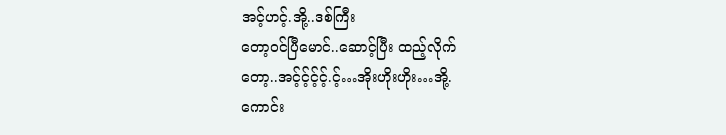အင့်ဟင့်.အို့..ဒစ်ကြီး
တော့ဝင်ပြီမောင်..ဆောင့်ပြီး ထည့်လိုက်
တော့..အင့်င့်င့်င့်.င့်…အိုးဟိုးဟိုး…အို့.
ကောင်း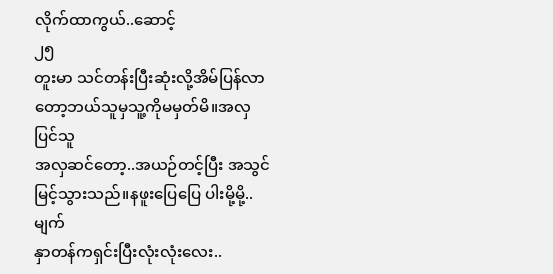လိုက်ထာကွယ်..ဆောင့်
၂၅
တူးမာ သင်တန်းပြီးဆုံးလို့အိမ်ပြန်လာ
တော့ဘယ်သူမှသူ့ကိုမမှတ်မိ။အလှပြင်သူ
အလှဆင်တော့..အယဉ်တင့်ပြီး အသွင်
မြင့်သွားသည်။နဖူးပြေပြေ ပါးမို့မို့..မျက်
နှာတန်ကရှင်းပြီးလုံးလုံးလေး..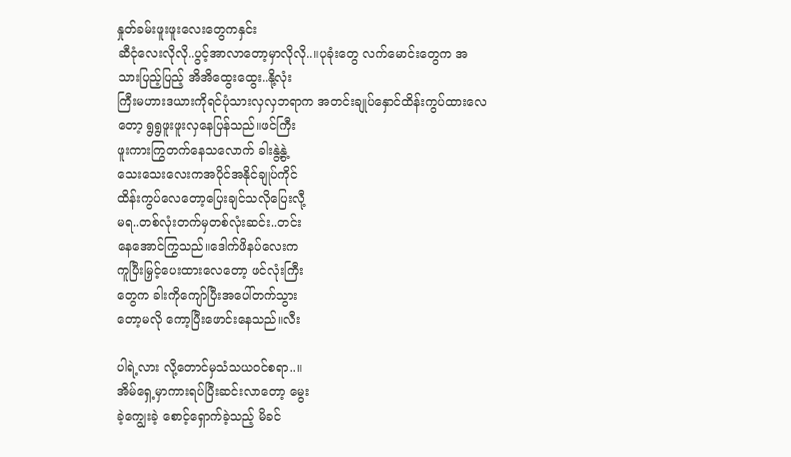နှုတ်ခမ်းဖူးဖူးလေးတွေကနှင်း
ဆီငုံလေးလိုလို..ပွင့်အာလာတော့မှာလိုလို..။ပုခုံးတွေ လက်မောင်းတွေက အ
သားပြည့်ပြည့် အိအိထွေးထွေး..နို့လုံး
ကြီးမဟားဒယားကိုရင်ပုံသားလှလှဘရာက အတင်းချုပ်နှောင်ထိန်းကွပ်ထားလေ
တော့ ရွရွဖူးဖူးလှနေပြန်သည်။ဖင်ကြီး
ဖူးကားကြွတက်နေသလောက် ခါးနွဲ့နွဲ့
သေးသေးလေးကအပိုင်အနိုင်ချုပ်ကိုင်
ထိန်းကွပ်လေတော့ပြေးချင်သလိုပြေးလီု့
မရ..တစ်လုံးတက်မှတစ်လုံးဆင်း..တင်း
နေအောင်ကြွသည်။ဒေါက်ဖိနပ်လေးက
ကူပြီးမြှင့်ပေးထားလေတော့ ဖင်လုံးကြီး
တွေက ခါးကိုကျော်ပြီးအပေါ်တက်သွား
တော့မလို ကော့ပြီးဖောင်းနေသည်။လီး

ပါရဲ့လား လို့တောင်မှသံသယဝင်စရာ..။
အိမ်ရှေ့မှာကားရပ်ပြီးဆင်းလာတော့ မွေး
ခဲ့ကျွေးခဲ့ စောင့်ရှောက်ခဲ့သည့် မိခင်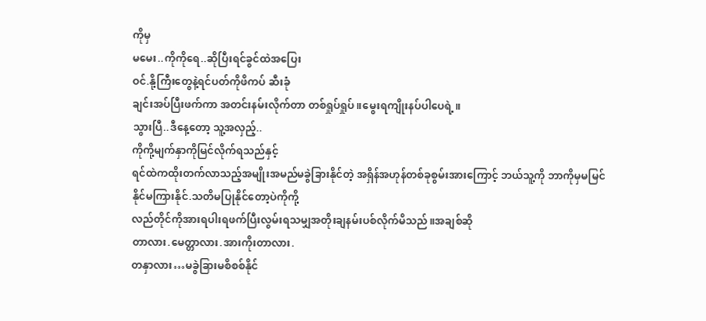ကိုမှ
မမေး..ကိုကိုရေ..ဆိုပြီးရင်ခွင်ထဲအပြေး
ဝင်.နို့ကြီးတွေနဲ့ရင်ပတ်ကိုဖိကပ် ဆီးခုံ
ချင်းအပ်ပြီးဖက်ကာ အတင်းနမ်းလိုက်တာ တစ်ရှုပ်ရှုပ် ။မွေးရကျိုးနပ်ပါပေရဲ့။
သွားပြီ..ဒီနေ့တော့ သူ့အလှည့်..
ကိုကို့မျက်နှာကိုမြင်လိုက်ရသည်နှင့်
ရင်ထဲကထိုးတက်လာသည့်အမျိုးအမည်မခွဲခြားနိုင်တဲ့ အရှိန်အဟုန်တစ်ခုစွမ်းအားကြောင့် ဘယ်သူ့ကို ဘာကိုမှမမြင်
နိုင်မကြားနိုင်.သတိမပြုနိုင်တော့ပဲကိုကို့
လည်တိုင်ကိုအားရပါးရဖက်ပြီးလွမ်းရသမျှအတိုးချနမ်းပစ်လိုက်မိသည်။အချစ်ဆို
တာလား.မေတ္တာလား.အားကိုးတာလား.
တနှာလား…မခွဲခြားမစိစစ်နိုင်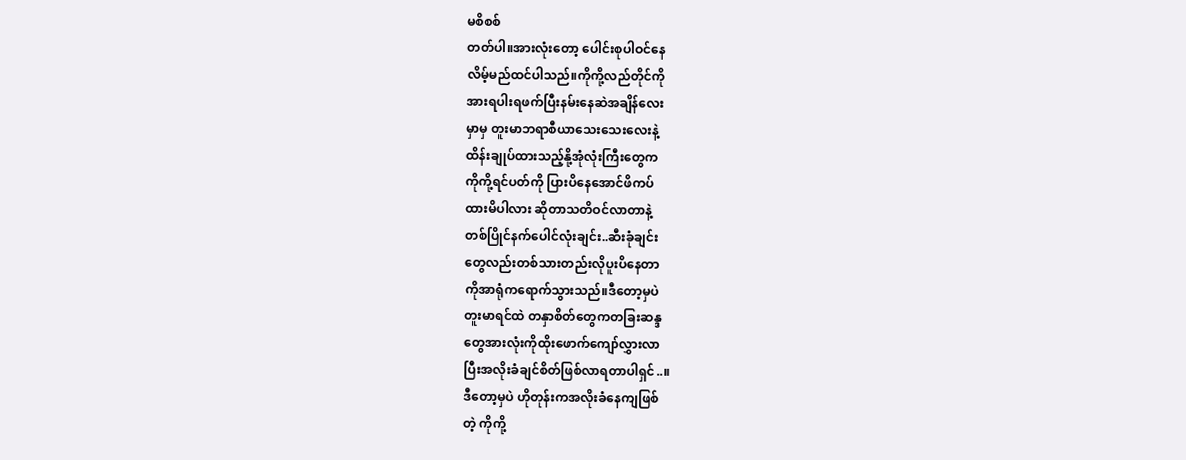မစိစစ်
တတ်ပါ။အားလုံးတော့ ပေါင်းစုပါဝင်နေ
လိမ့်မည်ထင်ပါသည်။ကိုကို့လည်တိုင်ကို
အားရပါးရဖက်ပြီးနမ်းနေဆဲအချိန်လေး
မှာမှ တူးမာဘရာစီယာသေးသေးလေးနဲ့
ထိန်းချုပ်ထားသည့်နို့အုံလုံးကြီးတွေက
ကိုကို့ရင်ပတ်ကို ပြားပိနေအောင်ဖိကပ်
ထားမိပါလား ဆိုတာသတိဝင်လာတာနဲ့
တစ်ပြိုင်နက်ပေါင်လုံးချင်း..ဆီးခုံချင်း
တွေလည်းတစ်သားတည်းလိုပူးပိနေတာ
ကိုအာရုံကရောက်သွားသည်။ဒီတော့မှပဲ
တူးမာရင်ထဲ တနှာစိတ်တွေကတခြးဆန္ဒ
တွေအားလုံးကိုထိုးဖောက်ကျော်လွှားလာ
ပြီးအလိုးခံချင်စိတ်ဖြစ်လာရတာပါရှင်..။
ဒီတော့မှပဲ ဟိုတုန်းကအလိုးခံနေကျဖြစ်
တဲ့ ကိုကို့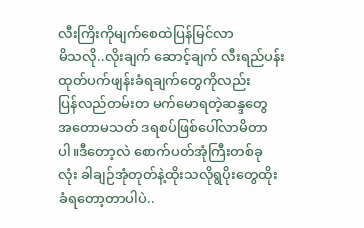လီးကြိးကိုမျက်စေထဲပြန်မြင်လာ
မိသလို..လိုးချက် ဆောင့်ချက် လီးရည်ပန်းထုတ်ပက်ဖျန်းခံရချက်တွေကိုလည်း
ပြန်လည်တမ်းတ မက်မောရတဲ့ဆန္ဒတွေ
အတောမသတ် ဒရစပ်ဖြစ်ပေါ်လာမိတာ
ပါ။ဒီတော့လဲ စောက်ပတ်အုံကြီးတစ်ခု
လုံး ခါချဉ်အုံတုတ်နဲ့ထိုးသလိုရွပိုးတွေထိုး
ခံရတော့တာပါပဲ..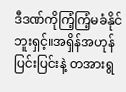ဒီဒဏ်ကိုကြံ့ကြံ့မခံနိုင်
ဘူးရှင့်။အရှိန်အဟုန်ပြင်းပြင်းနဲ့ တအားရွ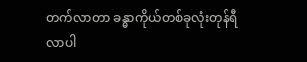တက်လာတာ ခန္ဓာကိုယ်တစ်ခုလုံးတုန်ရီ
လာပါ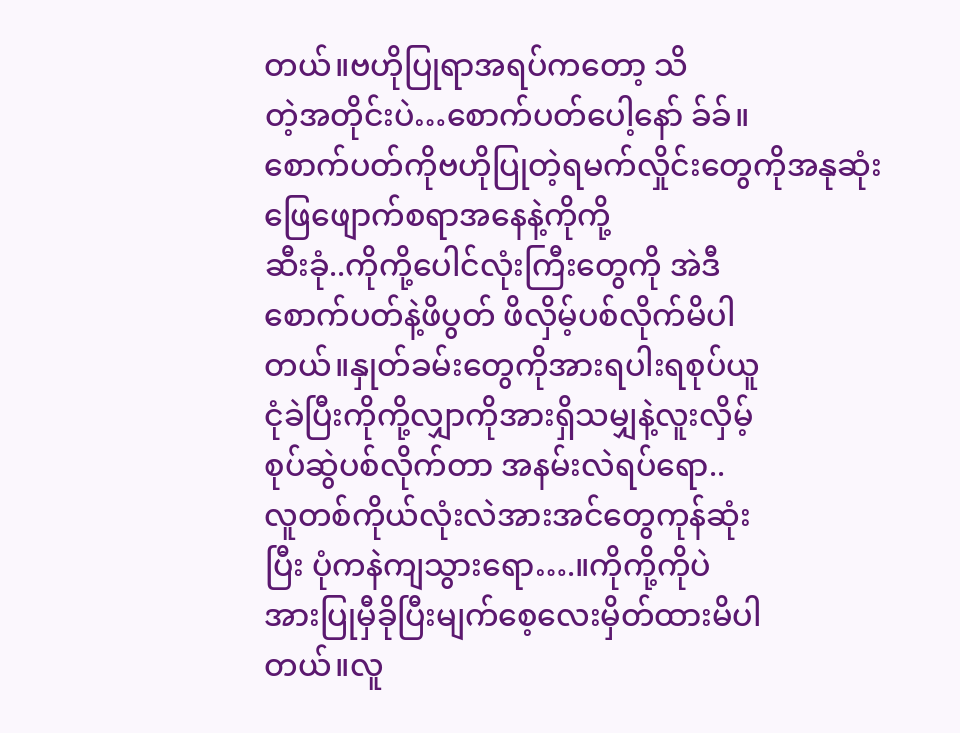တယ်။ဗဟိုပြုရာအရပ်ကတော့ သိ
တဲ့အတိုင်းပဲ…စောက်ပတ်ပေါ့နော် ခ်ခ်။
စောက်ပတ်ကိုဗဟိုပြုတဲ့ရမက်လှိုင်းတွေကိုအနုဆုံးဖြေဖျောက်စရာအနေနဲ့ကိုကို့
ဆီးခုံ..ကိုကို့ပေါင်လုံးကြီးတွေကို အဲဒီ
စောက်ပတ်နဲ့ဖိပွတ် ဖိလှိမ့်ပစ်လိုက်မိပါ
တယ်။နှုတ်ခမ်းတွေကိုအားရပါးရစုပ်ယူ
ငုံခဲပြီးကိုကို့လျှာကိုအားရှိသမျှနဲ့လူးလှိမ့်
စုပ်ဆွဲပစ်လိုက်တာ အနမ်းလဲရပ်ရော..
လူတစ်ကိုယ်လုံးလဲအားအင်တွေကုန်ဆုံး
ပြီး ပုံကနဲကျသွားရော….။ကိုကို့ကိုပဲ
အားပြုမှီခိုပြီးမျက်စေ့လေးမှိတ်ထားမိပါ
တယ်။လူ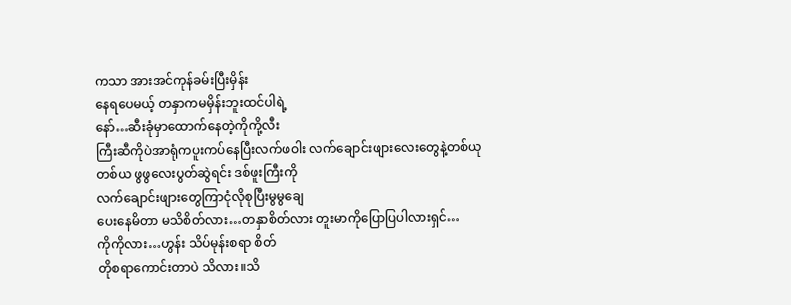ကသာ အားအင်ကုန်ခမ်းပြီးမှိန်း
နေရပေမယ့် တနှာကမမှိန်းဘူးထင်ပါရဲ့
နော်…ဆီးခုံမှာထောက်နေတဲ့ကိုကို့လီး
ကြီးဆီကိုပဲအာရုံကပူးကပ်နေပြီးလက်ဖဝါး လက်ချောင်းဖျားလေးတွေနဲ့တစ်ယု
တစ်ယ ဖွဖွလေးပွတ်ဆွဲရင်း ဒစ်ဖူးကြီးကို
လက်ချောင်းဖျားတွေကြာငုံလိုစုပြီးမွမွချေ
ပေးနေမိတာ မသိစိတ်လား…တနှာစိတ်လား တူးမာကိုပြောပြပါလားရှင်…
ကိုကိုလား…ဟွန်း သိပ်မုန်းစရာ စိတ်
တိုစရာကောင်းတာပဲ သိလား။သိ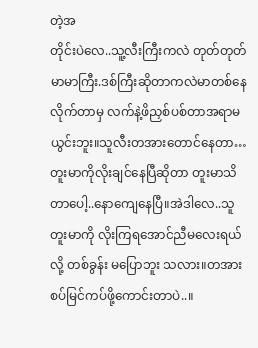တဲ့အ
တိုင်းပဲလေ..သူ့လီးကြီးကလဲ တုတ်တုတ်
မာမာကြီး.ဒစ်ကြီးဆိုတာကလဲမာတစ်နေ
လိုက်တာမှ လက်နဲ့ဖိညှစ်ပစ်တာအရာမ
ယွင်းဘူး။သူလီးတအားတောင်နေတာ…
တူးမာကိုလိုးချင်နေပြီဆိုတာ တူးမာသိ
တာပေါ့..နောကျေနေပြီ။အဲဒါလေ..သူ
တူးမာကို လိုးကြရအောင်ညီမလေးရယ်
လို့ တစ်ခွန်း မပြောဘူး သလား။တအား
စပ်မြင်ကပ်ဖို့ကောင်းတာပဲ..။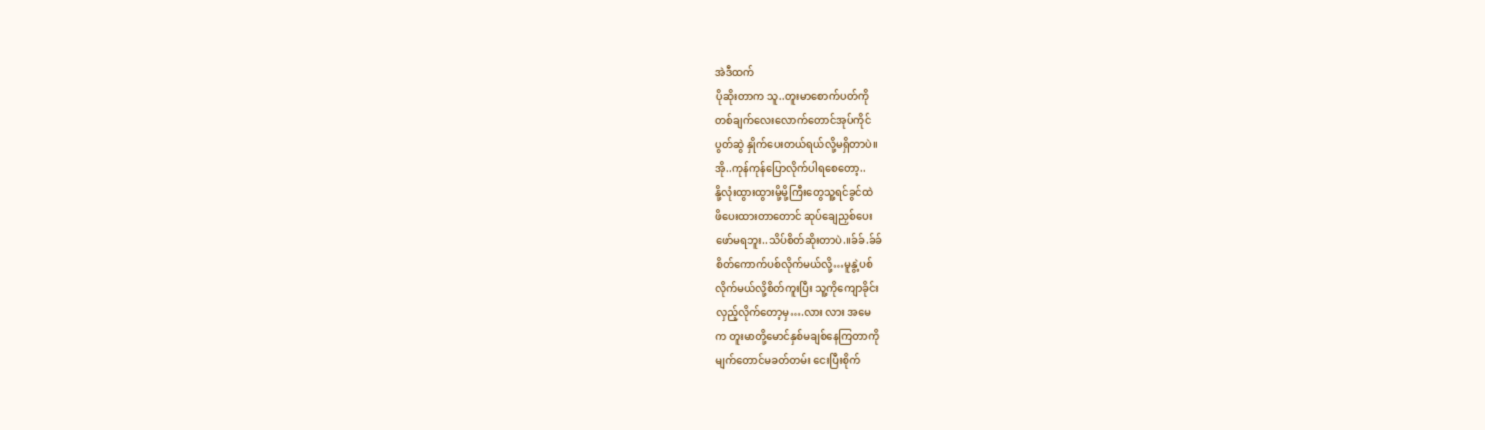အဲဒီထက်
ပိုဆိုးတာက သူ..တူးမာစောက်ပတ်ကို
တစ်ချက်လေးလောက်တောင်အုပ်ကိုင်
ပွတ်ဆွဲ နှိုက်ပေးတယ်ရယ်လို့မရှိတာပဲ။
အို..ကုန်ကုန်ပြောလိုက်ပါရစေတော့..
နို့လုံးထွားထွားမို့မို့ကြီးတွေသူ့ရင်ခွင်ထဲ
ဖိပေးထားတာတောင် ဆုပ်ချေညှစ်ပေး
ဖော်မရဘူး..သိပ်စိတ်ဆိုးတာပဲ.။ခ်ခ်.ခ်ခ်
စိတ်ကောက်ပစ်လိုက်မယ်လို့…မူနွဲ့ပစ်
လိုက်မယ်လို့စိတ်ကူးပြီး သူ့ကိုကျောခိုင်း
လှည့်လိုက်တော့မှ….လား လား အမေ
က တူးမာတို့မောင်နှစ်မချစ်နေကြတာကို
မျက်တောင်မခတ်တမ်း ငေးပြီးစိုက်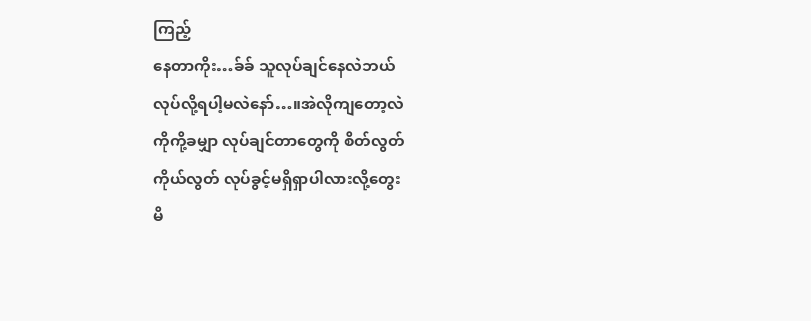ကြည့်
နေတာကိုး…ခ်ခ် သူလုပ်ချင်နေလဲဘယ်
လုပ်လို့ရပါ့မလဲနော်…။အဲလိုကျတော့လဲ
ကိုကို့ခမျှာ လုပ်ချင်တာတွေကို စိတ်လွတ်
ကိုယ်လွတ် လုပ်ခွင့်မရှိရှာပါလားလို့တွေး
မိ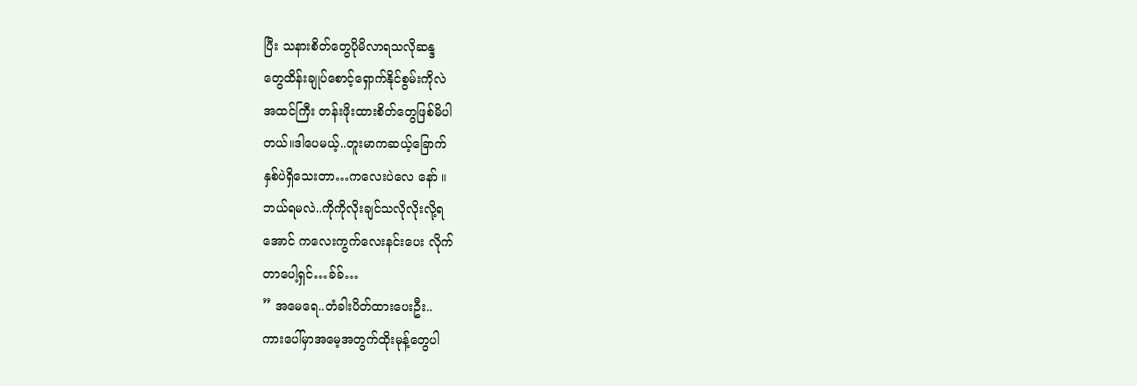ပြီး သနားစိတ်တွေပိုမိလာရသလိုဆန္ဒ
တွေထိန်းချုပ်စောင့်ရှောက်နိုင်စွမ်းကိုလဲ
အထင်ကြီး တန်းဖိုးထားစိတ်တွေဖြစ်မိပါ
တယ်။ဒါပေမယ့်..တူးမာကဆယ့်ခြောက်
နှစ်ပဲရှိသေးတာ…ကလေးပဲလေ နော် ။
ဘယ်ရမလဲ..ကိုကိုလိုးချင်သလိုလိုးလို့ရ
အောင် ကလေးကွက်လေးနင်းပေး လိုက်
တာပေါ့ရှင်…ခ်ခ်…
” အမေရေ..တံခါးပိတ်ထားပေးဦး..
ကားပေါ်မှာအမေ့အတွက်ထိုးမုန့်တွေပါ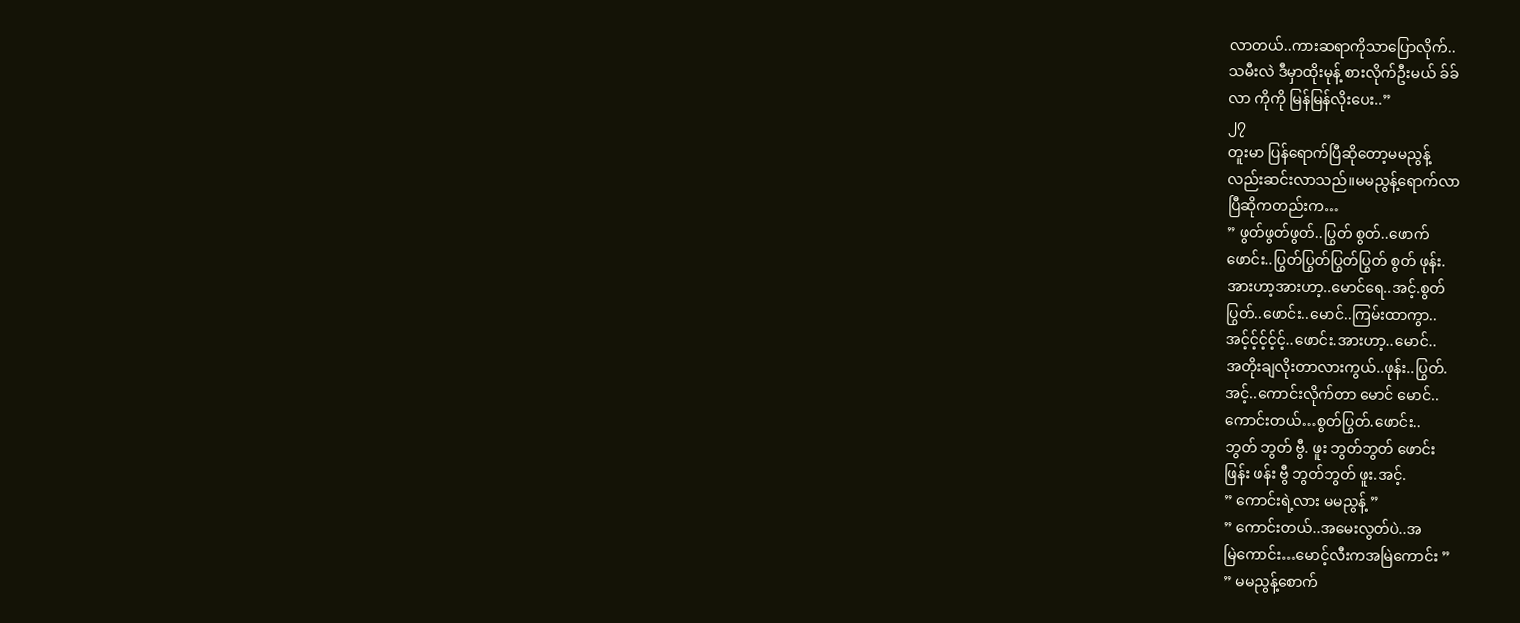လာတယ်..ကားဆရာကိုသာပြောလိုက်..
သမီးလဲ ဒီမှာထိုးမုန့် စားလိုက်ဦးမယ် ခ်ခ်
လာ ကိုကို မြန်မြန်လိုးပေး..”
၂၇
တူးမာ ပြန်ရောက်ပြီဆိုတော့မမညွန့်
လည်းဆင်းလာသည်။မမညွန့်ရောက်လာ
ပြီဆိုကတည်းက…
” ဖွတ်ဖွတ်ဖွတ်..ပြွတ် စွတ်..ဖောက်
ဖောင်း..ပြွတ်ပြွတ်ပြွတ်ပြွတ် စွတ် ဖုန်း.
အားဟာ့အားဟာ့..မောင်ရေ..အင့်.စွတ်
ပြွတ်..ဖောင်း..မောင်..ကြမ်းထာကွာ..
အင့်င့်င့်င့်င့်..ဖောင်း.အားဟာ့..မောင်..
အတိုးချလိုးတာလားကွယ်..ဖုန်း..ပြွတ်.
အင့်..ကောင်းလိုက်တာ မောင် မောင်..
ကောင်းတယ်…စွတ်ပြွတ်.ဖောင်း..
ဘွတ် ဘွတ် ဗွီ. ဖူး ဘွတ်ဘွတ် ဖောင်း
ဖြန်း ဖန်း ဗွီ ဘွတ်ဘွတ် ဖူး.အင့်.
” ကောင်းရဲ့လား မမညွန့် ”
” ကောင်းတယ်..အမေးလွတ်ပဲ..အ
မြဲကောင်း…မောင့်လီးကအမြဲကောင်း ”
” မမညွန့်စောက်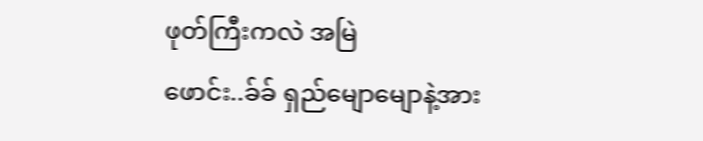ဖုတ်ကြီးကလဲ အမြဲ
ဖောင်း..ခ်ခ် ရှည်မျောမျောနဲ့အား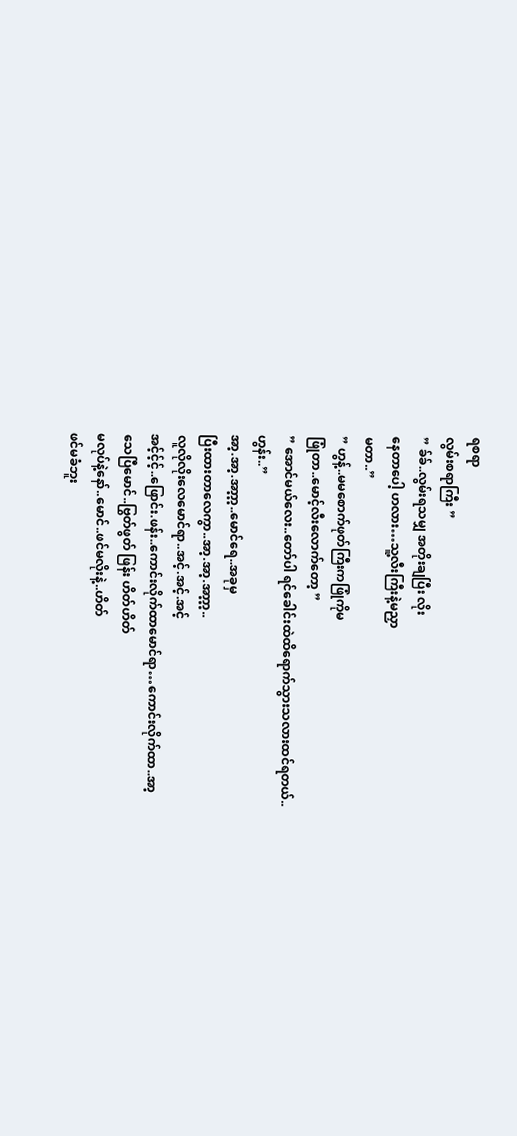ရစရာ
လွမ်းစရာကြီး ”
” ခ်ခ်..လွမ်းရသမျှ အတိုးချပြီး လိုး
နေတာပေါ့ ဟလား…သူ့လီးကြီးနဲ့မညှာ
မတာ..”
” ဟွန့်..မမစောက်ဖုတ်ကြီးကဖြုံကိုမ
ဖြုံတာ..မောင့်လီးလောက်တော့ ”
” အောင်မယ်လေး..တော်ပါ ရင်ခေါင်းထဲထိရောက်သွားသလားထင်ရတယ်..
ဟွန်း..”
အာ့.အာ့.အာ့ာ့ာ့..မောင်ရေ..အခုမှ
ပြီးထားတာလေကွာ..အာ့.အာ့.အာ့ာ့ာ့..
လူလိုလိုးလေမောင်ရာ..အင့်.အင့်.အင့်
အင့်င့်င့်..ဖြောင်း.ဖန်း..ကောင်းလိုက်ထာမောင်ရာ…ကောင်းလိုက်ထာ..အာ့
သေပြီမောင်..ဗြွတ်ဖွတ် ဖြန်း ဟိတ်ဟိတ်
မလုပ်နဲ့နော်..မောင်..ဖင်မလိုးနဲ့..ဟိတ်
ဖင်မခံဘူး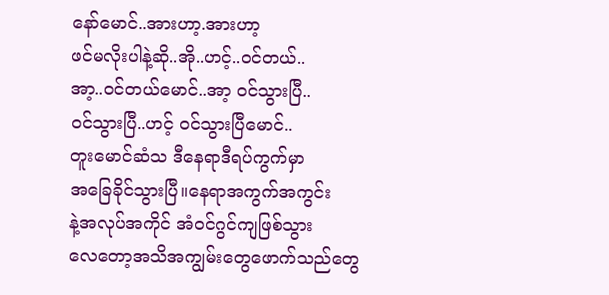နော်မောင်..အားဟာ့.အားဟာ့
ဖင်မလိုးပါနဲ့ဆို..အို..ဟင့်..ဝင်တယ်..
အာ့..ဝင်တယ်မောင်..အာ့ ဝင်သွားပြီ..
ဝင်သွားပြီ..ဟင့် ဝင်သွားပြီမောင်..
တူးမောင်ဆံသ ဒီနေရာဒီရပ်ကွက်မှာ
အခြေခိုင်သွားပြီ။နေရာအကွက်အကွင်း
နဲ့အလုပ်အကိုင် အံဝင်ဂွင်ကျဖြစ်သွား
လေတော့အသိအကျွမ်းတွေဖောက်သည်တွေ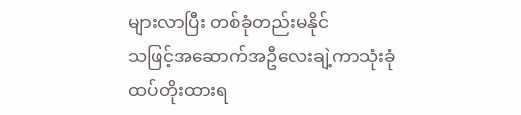များလာပြီး တစ်ခုံတည်းမနိုင်
သဖြင့်အဆောက်အဦလေးချဲ့ကာသုံးခုံ
ထပ်တိုးထားရ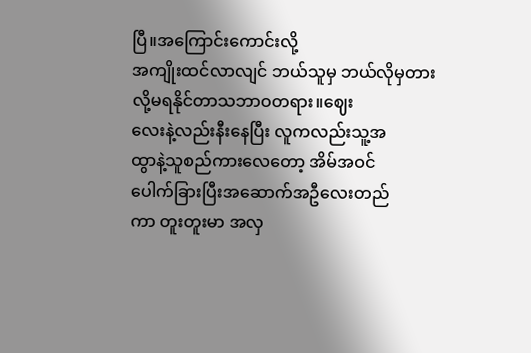ပြီ။အကြောင်းကောင်းလို့
အကျိုးထင်လာလျင် ဘယ်သူမှ ဘယ်လိုမှတားလို့မရနိုင်တာသဘာဝတရား။ဈေး
လေးနဲ့လည်းနီးနေပြီး လူကလည်းသူ့အ
ထွာနဲ့သူစည်ကားလေတော့ အိမ်အဝင်
ပေါက်ခြားပြီးအဆောက်အဦလေးတည်
ကာ တူးတူးမာ အလှ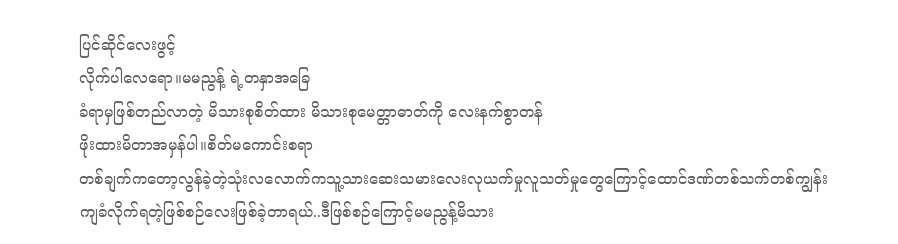ပြင်ဆိုင်လေးဖွင့်
လိုက်ပါလေရော။မမညွန့် ရဲ့တနှာအခြေ
ခံရာမှဖြစ်တည်လာတဲ့ မိသားစုစိတ်ထား မိသားစုမေတ္တာဓာတ်ကို လေးနက်စွာတန်
ဖိုးထားမိတာအမှန်ပါ။စိတ်မကောင်းစရာ
တစ်ချက်ကတော့လွန်ခဲ့တဲ့သုံးလလောက်ကသူ့သားဆေးသမားလေးလုယက်မှုလူသတ်မှုတွေကြောင့်ထောင်ဒဏ်တစ်သက်တစ်ကျွန်းကျခံလိုက်ရတဲ့ဖြစ်စဉ်လေးဖြစ်ခဲ့တာရယ်..ဒီဖြစ်စဉ်ကြောင့်မမညွန့်မိသား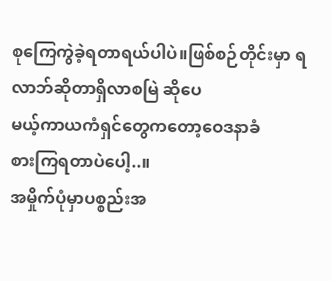စုကြေကွဲခဲ့ရတာရယ်ပါပဲ။ဖြစ်စဉ်တိုင်းမှာ ရလာဘ်ဆိုတာရှိလာစမြဲ ဆိုပေ
မယ့်ကာယကံရှင်တွေကတော့ဝေဒနာခံ
စားကြရတာပဲပေါ့..။
အမှိုက်ပုံမှာပစ္စည်းအ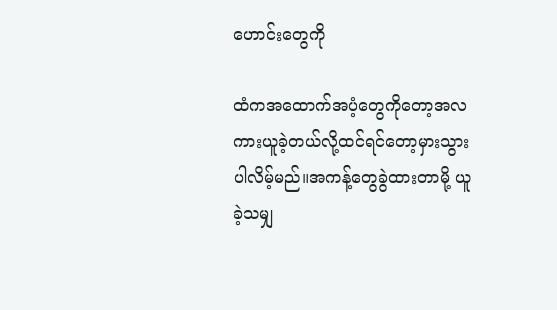ဟောင်းတွေကို

ထံကအထောက်အပံ့တွေကိုတော့အလ
ကားယူခဲ့တယ်လို့ထင်ရင်တော့မှားသွား
ပါလိမ့်မည်။အကန့်တွေခွဲထားတာမို့ ယူ
ခဲ့သမျှ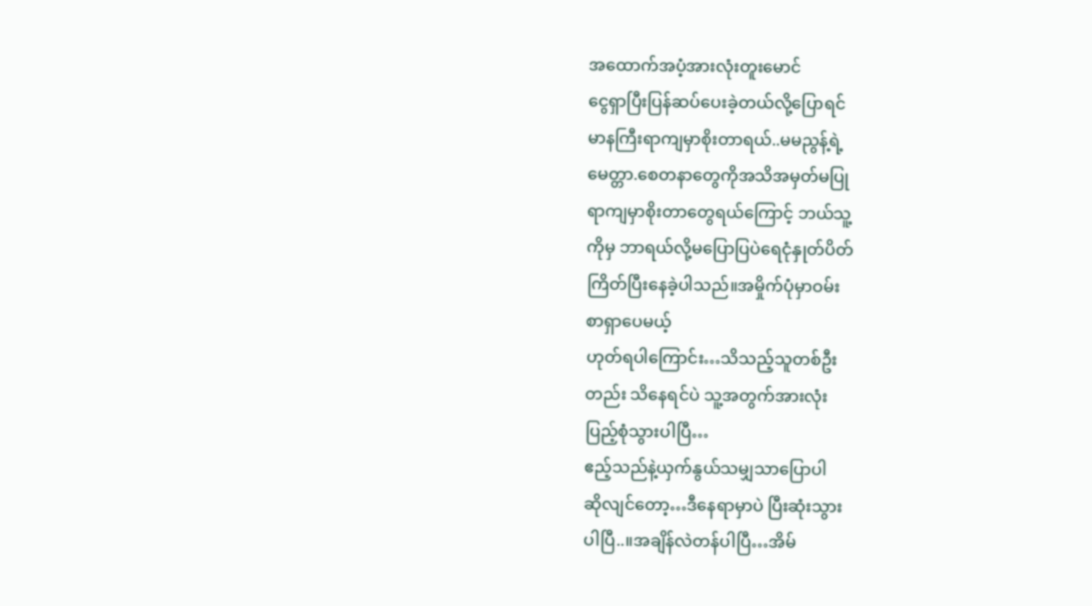အထောက်အပံ့အားလုံးတူးမောင်
ငွေရှာပြီးပြန်ဆပ်ပေးခဲ့တယ်လို့ပြောရင်
မာနကြီးရာကျမှာစိုးတာရယ်..မမညွန့်ရဲ့
မေတ္တာ.စေတနာတွေကိုအသိအမှတ်မပြု
ရာကျမှာစိုးတာတွေရယ်ကြောင့် ဘယ်သူ့
ကိုမှ ဘာရယ်လို့မပြောပြပဲရေငုံနှုတ်ပိတ်
ကြိတ်ပြီးနေခဲ့ပါသည်။အမှိုက်ပုံမှာဝမ်း
စာရှာပေမယ့်
ဟုတ်ရပါကြောင်း…သိသည့်သူတစ်ဦး
တည်း သိနေရင်ပဲ သူ့အတွက်အားလုံး
ပြည့်စုံသွားပါပြီ…
ဧည့်သည်နဲ့ယှက်နွယ်သမျှသာပြောပါ
ဆိုလျင်တော့…ဒီနေရာမှာပဲ ပြီးဆုံးသွား
ပါပြီ..။အချိန်လဲတန်ပါပြီ…အိမ်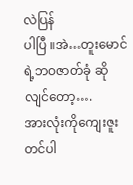လဲပြန်
ပါပြီ ။အဲ…တူးမောင်ရဲ့ဘဝဇာတ်ခုံ ဆိုလျင်တော့….
အားလုံးကိုကျေးဇူးတင်ပါ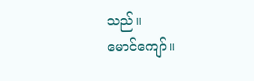သည်။
မောင်ကျော်။